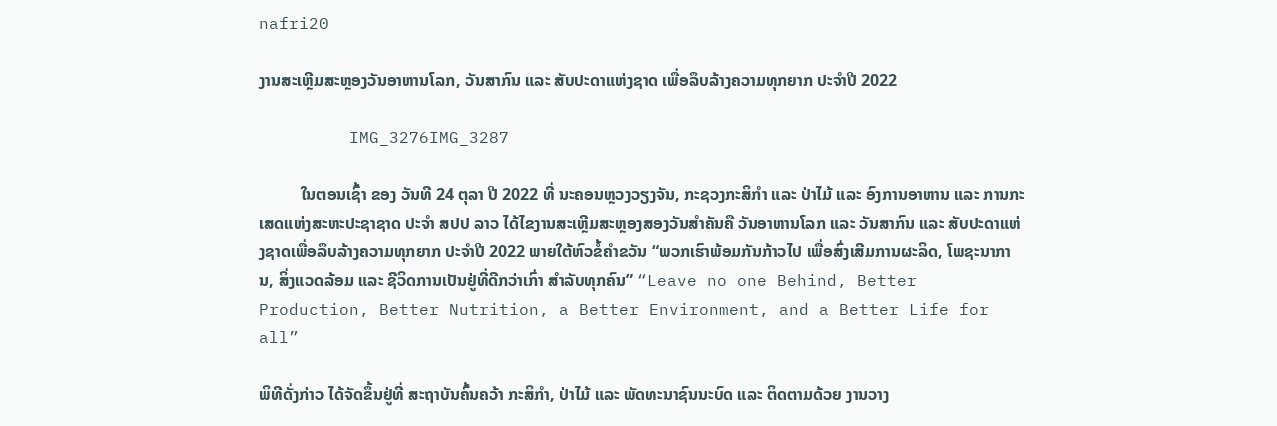nafri20

ງານສະເຫຼີມສະຫຼອງວັນອາຫານໂລກ, ວັນສາກົນ ແລະ ສັບປະດາແຫ່ງຊາດ ເພື່ອລຶບລ້າງຄວາມທຸກຍາກ ປະຈໍາປີ 2022

         IMG_3276IMG_3287

          ໃນຕອນເຊົ້າ ຂອງ ວັນທີ 24 ຕຸລາ ປີ 2022 ທີ່ ນະຄອນຫຼວງວຽງຈັນ, ກະຊວງກະສິກໍາ ແລະ ປ່າໄມ້ ແລະ ອົງການອາຫານ ແລະ ການກະເສດແຫ່ງສະຫະປະຊາຊາດ ປະຈຳ ສປປ ລາວ ໄດ້ໄຂງານສະເຫຼີມສະຫຼອງສອງວັນສຳຄັນຄື ວັນອາຫານໂລກ ແລະ ວັນສາກົນ ແລະ ສັບປະດາແຫ່ງຊາດເພື່ອລຶບລ້າງຄວາມທຸກຍາກ ປະຈໍາປີ 2022 ພາຍໃຕ້ຫົວຂໍ້ຄໍາຂວັນ “ພວກເຮົາພ້ອມກັນກ້າວໄປ ເພື່ອສົ່ງເສີມການຜະລິດ, ໂພຊະນາການ, ສິ່ງແວດລ້ອມ ແລະ ຊີວິດການເປັນຢູ່ທີ່ດີກວ່າເກົ່າ ສໍາລັບທຸກຄົນ” “Leave no one Behind, Better Production, Better Nutrition, a Better Environment, and a Better Life for all”

ພິທີດັ່ງກ່າວ ໄດ້ຈັດຂຶ້ນຢູ່ທີ່ ສະຖາບັນຄົ້ນຄວ້າ ກະສິກໍາ, ປ່າໄມ້ ແລະ ພັດທະນາຊົນນະບົດ ແລະ ຕິດຕາມດ້ວຍ ງານວາງ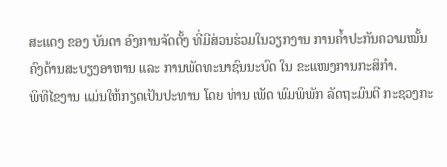ສະແດງ ຂອງ ບັນດາ ອົງການຈັດຕັ້ງ ທີ່ມີສ່ວນຮ່ວມໃນວຽກງານ ການຄໍ້າປະກັນຄວາມໝັ້ນຄົງດ້ານສະບຽງອາຫານ ແລະ ການພັດທະນາຊົນນະບົດ ໃນ ຂະແໜງການກະສິກໍາ.
ພິທີໄຂງານ ແມ່ນໃຫ້ກຽດເປັນປະທານ ໂດຍ ທ່ານ ເພັດ ພົມພິພັກ ລັດຖະມົນຕີ ກະຊວງກະ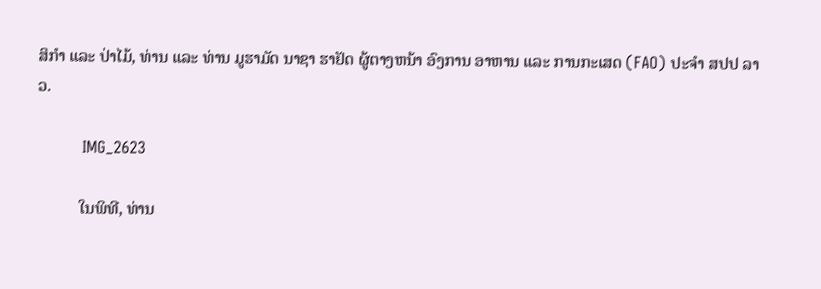ສິກໍາ ແລະ ປ່າໄມ້, ທ່ານ ແລະ ທ່ານ ມູຮາມັດ ນາຊາ ຮາຢັດ ຜູ້ຕາງຫນ້າ ອົງການ ອາຫານ ແລະ ການກະເສດ (FAO) ປະຈຳ ສປປ ລາວ.

         IMG_2623

          ໃນພິທີ, ທ່ານ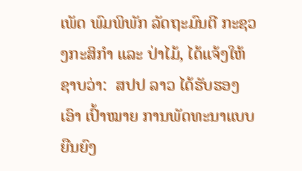ເພັດ ພົມພິພັກ ລັດຖະມົນຕີ ກະຊວງກະສິກໍາ ແລະ ປ່າໄມ້, ໄດ້ແຈ້ງໃຫ້ຊາບວ່າ:  ສປປ ລາວ ໄດ້ຮັບຮອງ ເອົາ ເປົ້າໝາຍ ການພັດທະນາແບບຍືນຍົງ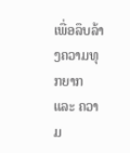ເພື່ອລຶບລ້າງຄວາມທຸກຍາກ ແລະ ຄວາມ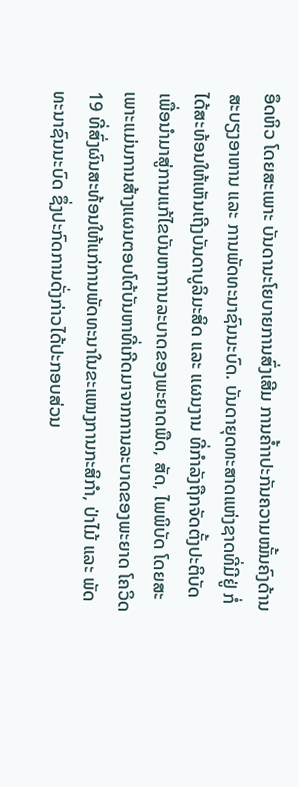ອຶດຫິວ ໂດຍສະເພາະ ບັນດານະໂຍບາຍການສົ່ງເສີມ ການຄໍ້າາປະກັນຄວາມໝັ້ນຄົງດ້ານສະບຽງອາຫານ ແລະ ການພັດທະນາຊົນນະບົດ. ບັນດາຍຸດທະສາດແຫ່ງຊາດທີ່ມີຢູ່ ກໍ່ໄດ້ສະທ້ອນໃຫ້ເຫັນເຖີງບັນດາບູລິມະສິດ ແລະ ແຜນງານ ທີ່ກໍາລັງຖືກຈັດຕັ້ງປະຕິບັດ ເພື່ອນໍາມາສູ່ການແກ້ໄຂບັນຫາການລະບາດຂອງພະຍາດພືດ, ສັດ, ໄພພິບັດ ໂດຍສະເພາະແມ່ນການສ້າງແຜນຕອບໂຕ້ບັນຫາທີ່ເກີດມາຈາກການລະບາດຂອງພະຍາດ ໂຄວິດ 19 ທີ່ສົ່ງຜົນສະທ້ອນໃຫ້ແກ່ການພັດທະນາໃນຂະແໜງການກະສິກຳ, ປ່າໄມ້ ແລະ ພັດທະນາຊົນນະບົດ ຊຶ່ງປະກົດການດັ່ງກ່າວໄດ້ປະກອບສ່ວນ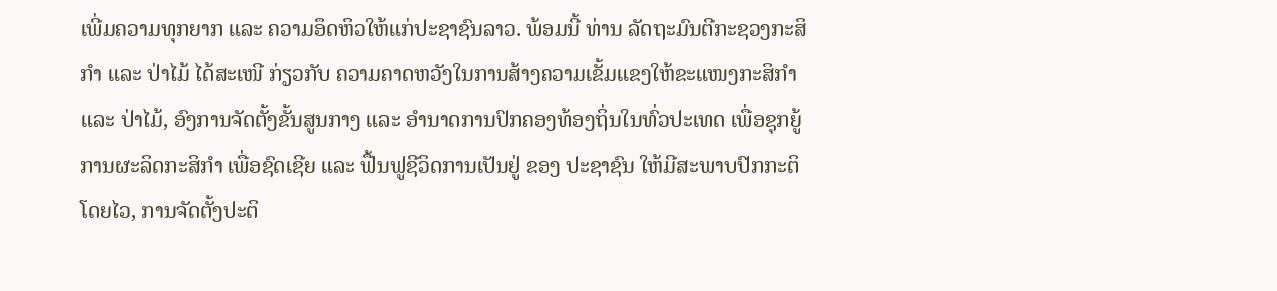ເພີ່ມຄວາມທຸກຍາກ ແລະ ຄວາມອຶດຫິວໃຫ້ແກ່ປະຊາຊົນລາວ. ພ້ອມນີ້ ທ່ານ ລັດຖະມົນຕີກະຊວງກະສິກຳ ແລະ ປ່າໄມ້ ໄດ້ສະເໜີ ກ່ຽວກັບ ຄວາມຄາດຫວັງໃນການສ້າງຄວາມເຂັ້ມແຂງໃຫ້ຂະແໜງກະສິກຳ ແລະ ປ່າໄມ້, ອົງການຈັດຕັ້ງຂັ້ນສູນກາງ ແລະ ອຳນາດການປົກຄອງທ້ອງຖິ່ນໃນທົ່ວປະເທດ ເພື່ອຊຸກຍູ້ການຜະລິດກະສິກຳ ເພື່ອຊົດເຊີຍ ແລະ ຟື້ນຟູຊີວິດການເປັນຢູ່ ຂອງ ປະຊາຊົນ ໃຫ້ມີສະພາບປົກກະຕິໂດຍໄວ, ການຈັດຕັ້ງປະຕິ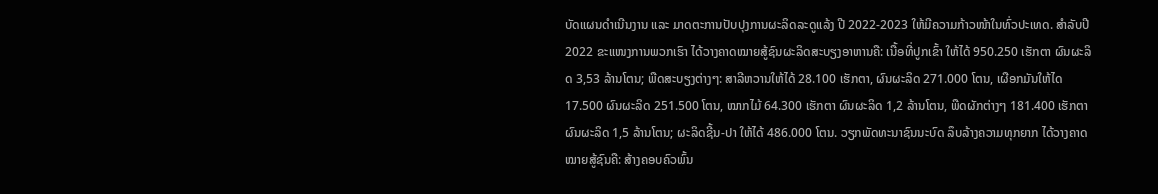ບັດແຜນດຳເນີນງານ ແລະ ມາດຕະການປັບປຸງການຜະລິດລະດູແລ້ງ ປີ 2022-2023 ໃຫ້ມີຄວາມກ້າວໜ້າໃນທົ່ວປະເທດ. ສໍາລັບປີ 2022 ຂະແໜງການພວກເຮົາ ໄດ້ວາງຄາດໝາຍສູ້ຊົນຜະລິດສະບຽງອາຫານຄື: ເນື້ອທີ່ປູກເຂົ້າ ໃຫ້ໄດ້ 950.250 ເຮັກຕາ ຜົນຜະລິດ 3,53 ລ້ານໂຕນ; ພືດສະບຽງຕ່າງໆ: ສາລີຫວານໃຫ້ໄດ້ 28.100 ເຮັກຕາ, ຜົນຜະລິດ 271.000 ໂຕນ, ເຜືອກມັນໃຫ້ໄດ 17.500 ຜົນຜະລິດ 251.500 ໂຕນ, ໝາກໄມ້ 64.300 ເຮັກຕາ ຜົນຜະລິດ 1,2 ລ້ານໂຕນ, ພືດຜັກຕ່າງໆ 181.400 ເຮັກຕາ ຜົນຜະລິດ 1,5 ລ້ານໂຕນ; ຜະລິດຊີ້ນ-ປາ ໃຫ້ໄດ້ 486.000 ໂຕນ. ວຽກພັດທະນາຊົນນະບົດ ລຶບລ້າງຄວາມທຸກຍາກ ໄດ້ວາງຄາດໝາຍສູ້ຊົນຄື: ສ້າງຄອບຄົວພົ້ນ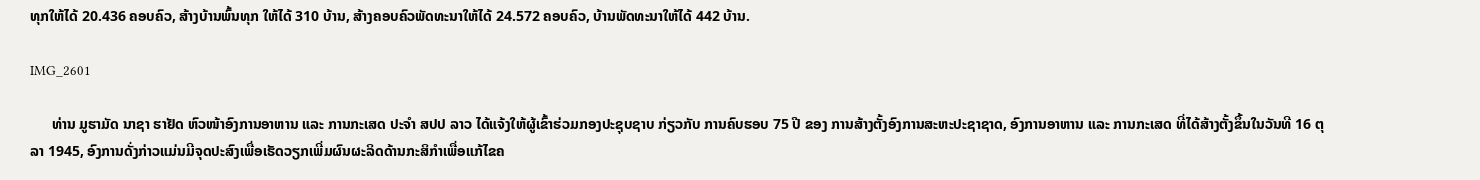ທຸກໃຫ້ໄດ້ 20.436 ຄອບຄົວ, ສ້າງບ້ານພົ້ນທຸກ ໃຫ້ໄດ້ 310 ບ້ານ, ສ້າງຄອບຄົວພັດທະນາໃຫ້ໄດ້ 24.572 ຄອບຄົວ, ບ້ານພັດທະນາໃຫ້ໄດ້ 442 ບ້ານ.

IMG_2601

      ທ່ານ ມູຮາມັດ ນາຊາ ຮາຢັດ ຫົວໜ້າອົງການອາຫານ ແລະ ການກະເສດ ປະຈໍາ ສປປ ລາວ ໄດ້ແຈ້ງໃຫ້ຜູ້ເຂົ້າຮ່ວມກອງປະຊຸບຊາບ ກ່ຽວກັບ ການຄົບຮອບ 75 ປີ ຂອງ ການສ້າງຕັ້ງອົງການສະຫະປະຊາຊາດ, ອົງການອາຫານ ແລະ ການກະເສດ ທີ່ໄດ້ສ້າງຕັ້ງຂຶ້ນໃນວັນທີ 16 ຕຸລາ 1945, ອົງການດັ່ງກ່າວແມ່ນມີຈຸດປະສົງເພື່ອເຮັດວຽກເພີ່ມຜົນຜະລິດດ້ານກະສິກຳເພື່ອແກ້ໄຂຄ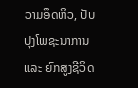ວາມອຶດຫິວ, ປັບປຸງໂພຊະນາການ ແລະ ຍົກສູງຊີວິດ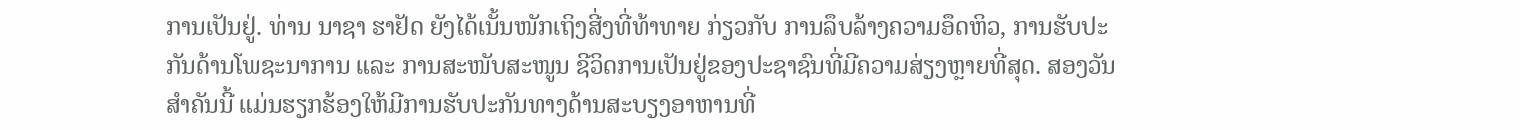ການເປັນຢູ່. ທ່ານ ນາຊາ ຮາຢັດ ຍັງໄດ້ເນັ້ນໜັກເຖິງສີ່ງທີ່ທ້າທາຍ ກ່ຽວກັບ ການລຶບລ້າງຄວາມອຶດຫິວ, ການຮັບປະກັນດ້ານໂພຊະນາການ ແລະ ການສະໜັບສະໜູນ ຊີວິດການເປັນຢູ່ຂອງປະຊາຊົນທີ່ມີຄວາມສ່ຽງຫຼາຍທີ່ສຸດ. ສອງວັນສຳຄັນນີ້ ແມ່ນຮຽກຮ້ອງໃຫ້ມີການຮັບປະກັນທາງດ້ານສະບຽງອາຫານທີ່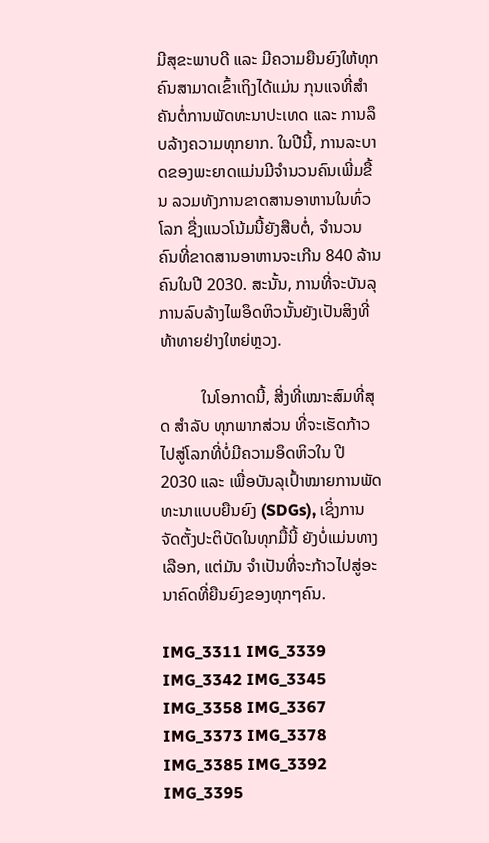ມີສຸຂະພາບດີ ແລະ ມີຄວາມຍືນຍົງໃຫ້ທຸກຄົນສາມາດເຂົ້າເຖິງໄດ້ແມ່ນ ກຸນແຈທີ່ສຳຄັນຕໍ່ການພັດທະນາປະເທດ ແລະ ການລຶບລ້າງຄວາມທຸກຍາກ. ໃນປີນີ້, ການລະບາດຂອງພະຍາດແມ່ນມີຈຳນວນຄົນເພີ່ມຂື້ນ ລວມທັງການຂາດສານອາຫານໃນທົ່ວໂລກ ຊື່ງແນວໂນ້ມນີ້ຍັງສືບຕໍ່, ຈຳນວນຄົນທີ່ຂາດສານອາຫານຈະເກີນ 840 ລ້ານຄົນໃນປີ 2030. ສະນັ້ນ, ການທີ່ຈະບັນລຸການລົບລ້າງໄພອຶດຫິວນັ້ນຍັງເປັນສິງທີ່ທ້າທາຍຢ່າງໃຫຍ່ຫຼວງ.

          ໃນໂອກາດນີ້, ສີ່ງທີ່ເໝາະສົມທີ່ສຸດ ສໍາລັບ ທຸກພາກສ່ວນ ທີ່ຈະເຮັດກ້າວໄປສູ່ໂລກທີ່ບໍ່ມີຄວາມອຶດຫິວໃນ ປີ 2030 ແລະ ເພື່ອບັນລຸເປົ້າໝາຍການພັດທະນາແບບຍືນຍົງ (SDGs), ເຊິ່ງການຈັດຕັ້ງປະຕິບັດໃນທຸກມື້ນີ້ ຍັງບໍ່ແມ່ນທາງເລືອກ, ແຕ່ມັນ ຈຳເປັນທີ່ຈະກ້າວໄປສູ່ອະນາຄົດທີ່ຍືນຍົງຂອງທຸກໆຄົນ.

IMG_3311 IMG_3339 IMG_3342 IMG_3345 IMG_3358 IMG_3367 IMG_3373 IMG_3378 IMG_3385 IMG_3392 IMG_3395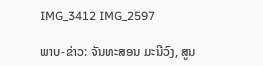IMG_3412 IMG_2597

ພາບ-ຂ່າວ: ຈັນທະສອນ ມະນີວົງ, ສູນ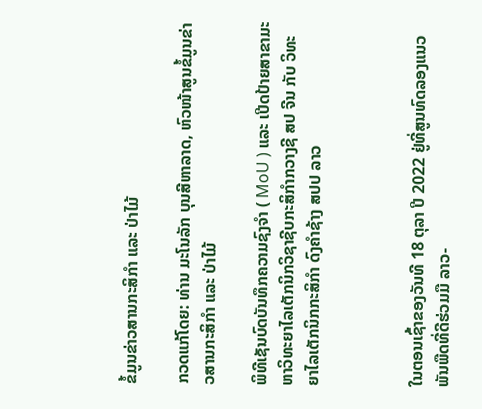ຂໍ້ມູນຂ່າວສານກະສິກຳ ແລະ ປ່າໄມ້

ກວດແກ້ໂດຍ: ທ່ານ ມະໂນລັກ ບຸນສີຫາລາດ, ຫົວໜ້າສູນຂໍ້ມູນຂ່າວສານກະສິກຳ ແລະ ປ່າໄມ້

ພິທີເຊັນບົດບັນທຶກຄວາມຊົງຈໍາ ( MoU ) ແລະ ເປີດປ້າຍສາຂາມະຫາວິທະຍາໄລເຕັກນິກວິຊາຊີບກະສິກຳກວາງຊີ ສປ ຈີນ ກັບ ວິທະຍາໄລເຕັກນິກກະສິກຳ ດົງຄໍາຊ້າງ ສປປ ລາວ



ໃນຕອນເຊົ້າຂອງວັນທີ 18 ຕຸລາ ປີ 2022 ຢູ່ທີ່ສູນທົດລອງແນວພັນພືດທີ່ດີຮ່ວມມື ລາວ-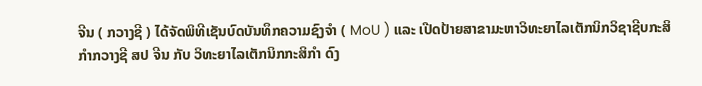ຈີນ ( ກວາງຊີ ) ໄດ້ຈັດພິທີເຊັນບົດບັນທຶກຄວາມຊົງຈໍາ ( MoU ) ແລະ ເປີດປ້າຍສາຂາມະຫາວິທະຍາໄລເຕັກນິກວິຊາຊີບກະສິກຳກວາງຊີ ສປ ຈີນ ກັບ ວິທະຍາໄລເຕັກນິກກະສິກຳ ດົງ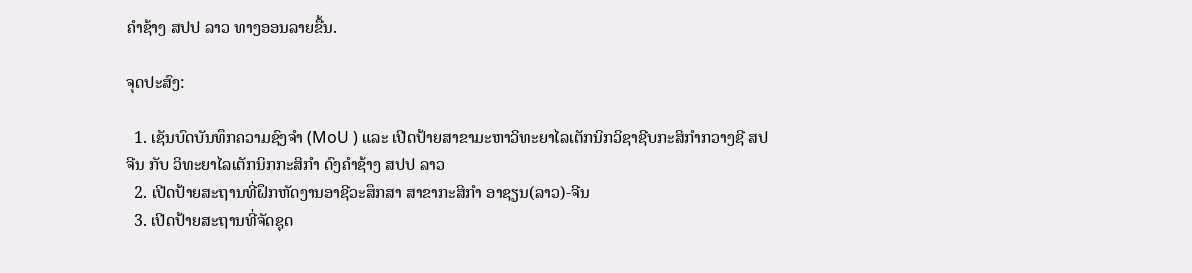ຄໍາຊ້າງ ສປປ ລາວ ທາງອອນລາຍຂື້ນ.

ຈຸດປະສົງ:

  1. ເຊັນບົດບັນທຶກຄວາມຊົງຈໍາ (MoU ) ແລະ ເປີດປ້າຍສາຂາມະຫາວິທະຍາໄລເຕັກນິກວິຊາຊີບກະສິກຳກວາງຊີ ສປ ຈີນ ກັບ ວິທະຍາໄລເຕັກນິກກະສິກຳ ດົງຄໍາຊ້າງ ສປປ ລາວ
  2. ເປີດປ້າຍສະຖານທີ່ຝຶກຫັດງານອາຊີວະສຶກສາ ສາຂາກະສິກໍາ ອາຊຽນ(ລາວ)-ຈີນ
  3. ເປີດປ້າຍສະຖານທີ່ຈັດຊຸດ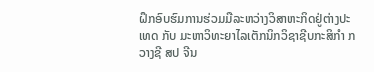ຝຶກອົບຮົມການຮ່ວມມືລະຫວ່າງວິສາຫະກິດຢູ່ຕ່າງປະເທດ ກັບ ມະຫາວິທະຍາໄລເຕັກນິກວິຊາຊີບກະສິກໍາ ກວາງຊີ ສປ ຈີນ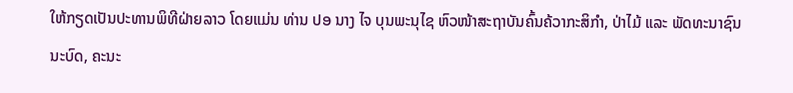ໃຫ້ກຽດເປັນປະທານພິທີຝ່າຍລາວ ໂດຍແມ່ນ ທ່ານ ປອ ນາງ ໄຈ ບຸນພະນຸໄຊ ຫົວໜ້າສະຖາບັນຄົ້ນຄ້ວາກະສິກຳ, ປ່າໄມ້ ແລະ ພັດທະນາຊົນນະບົດ, ຄະນະ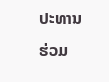ປະທານຮ່ວມ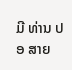ມີ ທ່ານ ປອ ສາຍ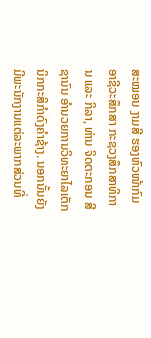ສະໝອນ ງາມສີ ຮອງຫົວໜ້າກົມອາຊີວະສຶກສາ ກະຊວງສຶກສາທິການ ແລະ ກິລາ, ທ່ານ ຈິດຕະກອນ ສີຊານົນ ອໍານວຍການວິທະຍາໄລເຕັກນິກກະສິກຳດົງຄໍາຊ້າງ. ນອກນັ້ນຍັງມີພະນັກງານແຕ່ລະພາກສ່ວນທີ່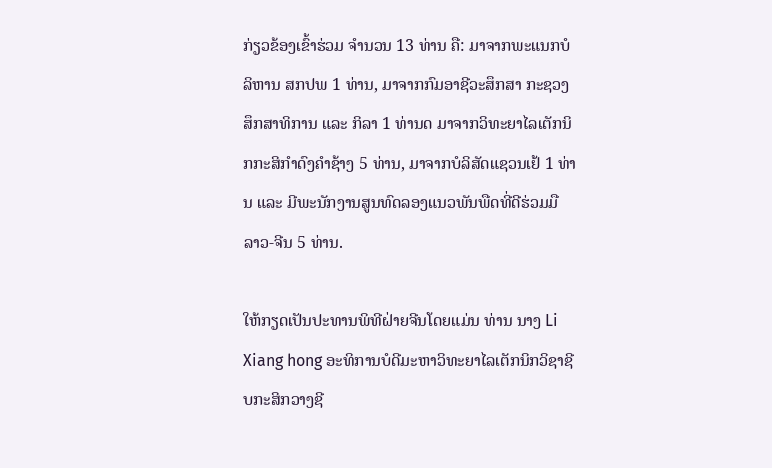ກ່ຽວຂ້ອງເຂົ້າຮ່ວມ ຈໍານວນ 13 ທ່ານ ຄື: ມາຈາກພະແນກບໍລິຫານ ສກປພ 1 ທ່ານ, ມາຈາກກົມອາຊີວະສຶກສາ ກະຊວງສຶກສາທິການ ແລະ ກິລາ 1 ທ່ານດ ມາຈາກວິທະຍາໄລເຕັກນິກກະສິກໍາດົງຄໍາຊ້າງ 5 ທ່ານ, ມາຈາກບໍລິສັດແຊວນເຢ້ 1 ທ່ານ ແລະ ມີພະນັກງານສູນທົດລອງແນວພັນພືດທີ່ດີຮ່ວມມື ລາວ-ຈີນ 5 ທ່ານ.

ໃຫ້ກຽດເປັນປະທານພິທີຝ່າຍຈີນໂດຍແມ່ນ ທ່ານ ນາງ Li Xiang hong ອະທິການບໍດີມະຫາວິທະຍາໄລເຕັກນິກວິຊາຊີບກະສິກວາງຊີ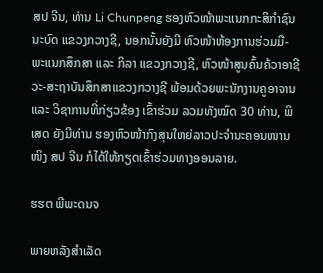ສປ ຈີນ, ທ່ານ Li Chunpeng ຮອງຫົວໜ້າພະແນກກະສິກໍາຊົນນະບົດ ແຂວງກວາງຊີ, ນອກນັ້ນຍັງມີ ຫົວໜ້າຫ້ອງການຮ່ວມມື-ພະແນກສຶກສາ ແລະ ກິລາ ແຂວງກວາງຊີ, ຫົວໜ້າສູນຄົ້ນຄ້ວາອາຊີວະ-ສະຖາບັນສຶກສາແຂວງກວາງຊີ ພ້ອມດ້ວຍພະນັກງານຄູອາຈານ ແລະ ວິຊາການທີ່ກ່ຽວຂ້ອງ ເຂົ້າຮ່ວມ ລວມທັງໝົດ 30 ທ່ານ, ພິເສດ ຍັງມີທ່ານ ຮອງຫົວໜ້າກົງສຸນໃຫຍ່ລາວປະຈໍານະຄອນໜານໜິງ ສປ ຈີນ ກໍໄດ້ໃຫ້ກຽດເຂົ້າຮ່ວມທາງອອນລາຍ.

ຮຮຕ ພີພະດນຈ

ພາຍຫລັງສໍາເລັດ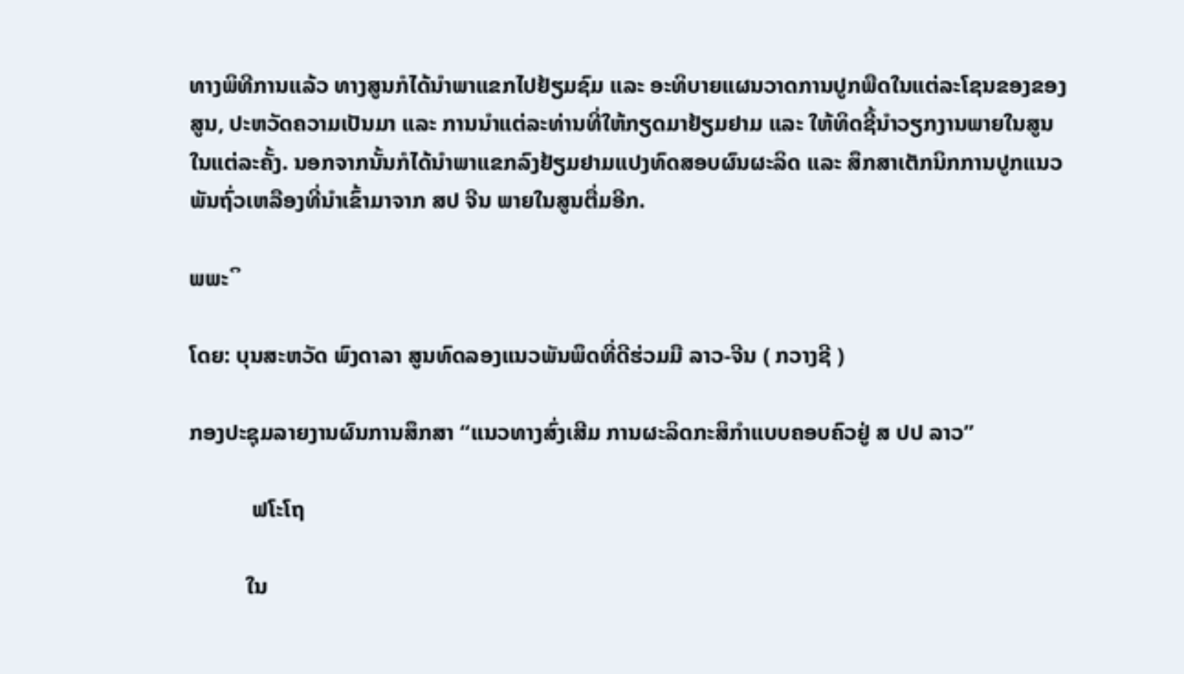ທາງພິທີການແລ້ວ ທາງສູນກໍໄດ້ນໍາພາແຂກໄປຢ້ຽມຊົມ ແລະ ອະທິບາຍແຜນວາດການປູກພືດໃນແຕ່ລະໂຊນຂອງຂອງສູນ, ປະຫວັດຄວາມເປັນມາ ແລະ ການນໍາແຕ່ລະທ່ານທີ່ໃຫ້ກຽດມາຢ້ຽມຢາມ ແລະ ໃຫ້ທິດຊີ້ນໍາວຽກງານພາຍໃນສູນໃນແຕ່ລະຄັ້ງ. ນອກຈາກນັ້ນກໍໄດ້ນໍາພາແຂກລົງຢ້ຽມຢາມແປງທົດສອບຜົນຜະລິດ ແລະ ສຶກສາເຕັກນິກການປູກແນວພັນຖົ່ວເຫລືອງທີ່ນໍາເຂົ້າມາຈາກ ສປ ຈີນ ພາຍໃນສູນຕື່ມອີກ.

ພພະິ

ໂດຍ: ບຸນສະຫວັດ ພົງດາລາ ສູນທົດລອງແນວພັນພຶດທີ່ດີຮ່ວມມື ລາວ-ຈີນ ( ກວາງຊີ )

ກອງປະຊຸມລາຍງານຜົນການສຶກສາ “ແນວທາງສົ່ງເສີມ ການຜະລິດກະສິກຳແບບຄອບຄົວຢູ່ ສ ປປ ລາວ”

           ຟໂະໂຖ

          ໃນ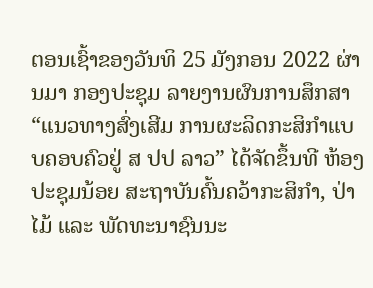ຕອນເຊົ້າຂອງວັນທິ 25 ມັງກອນ 2022 ຜ່ານມາ ກອງປະຊຸມ ລາຍງານຜົນການສຶກສາ “ແນວທາງສົ່ງເສີມ ການຜະລິດກະສິກຳແບບຄອບຄົວຢູ່ ສ ປປ ລາວ” ໄດ້ຈັດຂຶ້ນທີ ຫ້ອງປະຊຸມນ້ອຍ ສະຖາບັນຄົ້ນຄວ້າກະສິກຳ, ປ່າໄມ້ ແລະ ພັດທະນາຊົນນະ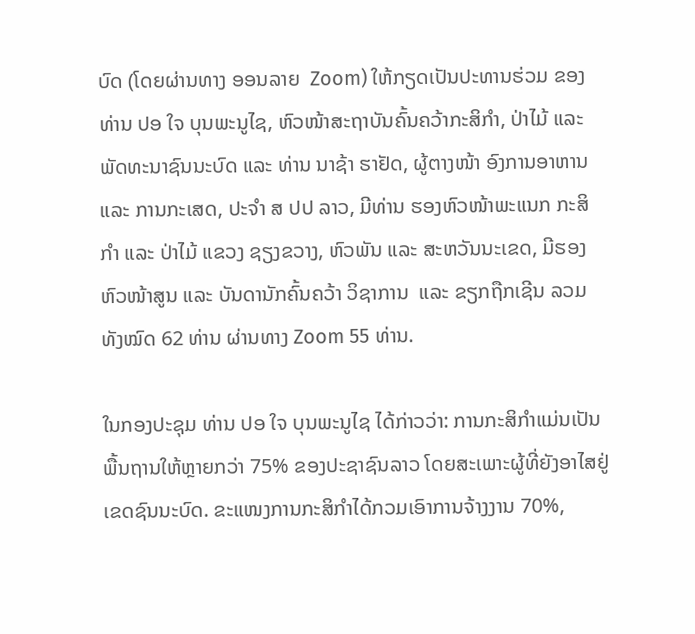ບົດ (ໂດຍຜ່ານທາງ ອອນລາຍ  Zoom) ໃຫ້ກຽດເປັນປະທານຮ່ວມ ຂອງທ່ານ ປອ ໃຈ ບຸນພະນູໄຊ, ຫົວໜ້າສະຖາບັນຄົ້ນຄວ້າກະສິກຳ, ປ່າໄມ້ ແລະ ພັດທະນາຊົນນະບົດ ແລະ ທ່ານ ນາຊ້າ ຮາຢັດ, ຜູ້ຕາງໜ້າ ອົງການອາຫານ ແລະ ການກະເສດ, ປະຈຳ ສ ປປ ລາວ, ມີທ່ານ ຮອງຫົວໜ້າພະແນກ ກະສິກຳ ແລະ ປ່າໄມ້ ແຂວງ ຊຽງຂວາງ, ຫົວພັນ ແລະ ສະຫວັນນະເຂດ, ມີຮອງຫົວໜ້າສູນ ແລະ ບັນດານັກຄົ້ນຄວ້າ ວິຊາການ  ແລະ ຂຽກຖືກເຊີນ ລວມທັງໝົດ 62 ທ່ານ ຜ່ານທາງ Zoom 55 ທ່ານ.

ໃນກອງປະຊຸມ ທ່ານ ປອ ໃຈ ບຸນພະນູໄຊ ໄດ້ກ່າວວ່າ: ການກະສິກຳແມ່ນເປັນພື້ນຖານໃຫ້ຫຼາຍກວ່າ 75% ຂອງປະຊາຊົນລາວ ໂດຍສະເພາະຜູ້ທີ່ຍັງອາໄສຢູ່ເຂດຊົນນະບົດ. ຂະແໜງການກະສິກຳໄດ້ກວມເອົາການຈ້າງງານ 70%,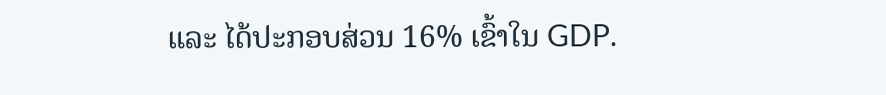ແລະ ໄດ້ປະກອບສ່ວນ 16% ເຂົ້າໃນ GDP.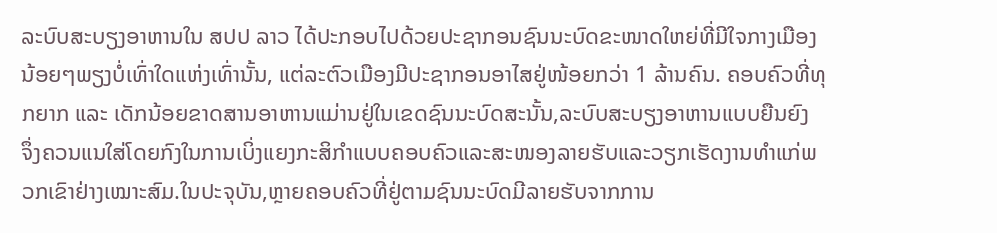ລະບົບສະບຽງອາຫານໃນ ສປປ ລາວ ໄດ້ປະກອບໄປດ້ວຍປະຊາກອນຊົນນະບົດຂະໜາດໃຫຍ່ທີ່ມີໃຈກາງເມືອງນ້ອຍໆພຽງບໍ່ເທົ່າໃດແຫ່ງເທົ່ານັ້ນ, ແຕ່ລະຕົວເມືອງມີປະຊາກອນອາໄສຢູ່ໜ້ອຍກວ່າ 1 ລ້ານຄົນ. ຄອບຄົວທີ່ທຸກຍາກ ແລະ ເດັກນ້ອຍຂາດສານອາຫານແມ່ານຢູ່ໃນເຂດຊົນນະບົດສະນັ້ນ,ລະບົບສະບຽງອາຫານແບບຍືນຍົງ ຈຶ່ງຄວນແນໃສ່ໂດຍກົງໃນການເບິ່ງແຍງກະສິກຳແບບຄອບຄົວແລະສະໜອງລາຍຮັບແລະວຽກເຮັດງານທຳແກ່ພວກເຂົາຢ່າງເໝາະສົມ.ໃນປະຈຸບັນ,ຫຼາຍຄອບຄົວທີ່ຢູ່ຕາມຊົນນະບົດມີລາຍຮັບຈາກການ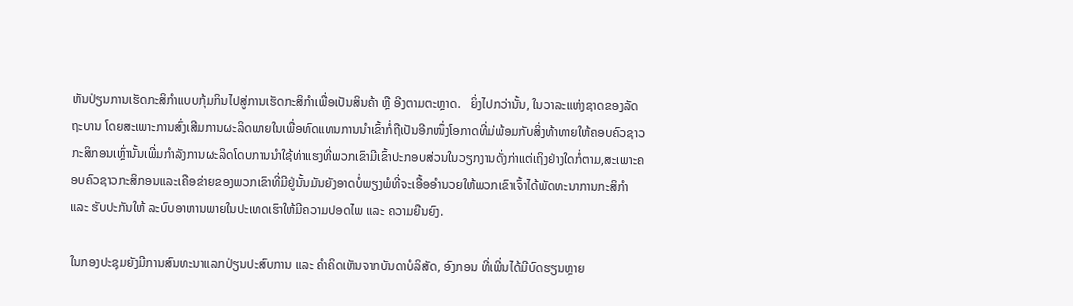ຫັນປ່ຽນການເຮັດກະສິກຳແບບກຸ້ມກິນໄປສູ່ການເຮັດກະສິກໍາເພື່ອເປັນສິນຄ້າ ຫຼື ອີງຕາມຕະຫຼາດ.   ຍິ່ງໄປກວ່ານັ້ນ, ໃນວາລະແຫ່ງຊາດຂອງລັດຖະບານ ໂດຍສະເພາະການສົ່ງເສີມການຜະລິດພາຍໃນເພື່ອທົດແທນການນໍາເຂົ້າກໍ່ຖືເປັນອີກໜຶ່ງໂອກາດທີ່ມ່ພ້ອມກັບສິ່ງທ້າທາຍໃຫ້ຄອບຄົວຊາວກະສິກອນເຫຼົ່ານັ້ນເພີ່ມກໍາລັງການຜະລິດໂດບການນໍາໃຊ້ທ່າແຮງທີ່ພວກເຂົາມີເຂົ້າປະກອບສ່ວນໃນວຽກງານດັ່ງກ່າແຕ່ເຖິງຢ່າງໃດກໍ່ຕາມ,ສະເພາະຄອບຄົວຊາວກະສິກອນແລະເຄືອຂ່າຍຂອງພວກເຂົາທີ່ມີຢູ່ນັ້ນມັນຍັງອາດບໍ່ພຽງພໍທີ່ຈະເອື້ອອຳນວຍໃຫ້ພວກເຂົາເຈົ້າໄດ້ພັດທະນາການກະສິກຳ ແລະ ຮັບປະກັນໃຫ້ ລະບົບອາຫານພາຍໃນປະເທດເຮົາໃຫ້ມີຄວາມປອດໄພ ແລະ ຄວາມຍືນຍົງ.

ໃນກອງປະຊຸມຍັງມີການສົນທະນາແລກປ່ຽນປະສົບການ ແລະ ຄໍາຄິດເຫັນຈາກບັນດາບໍລິສັດ, ອົງກອນ ທີ່ເພີ່ນໄດ້ມີບົດຮຽນຫຼາຍ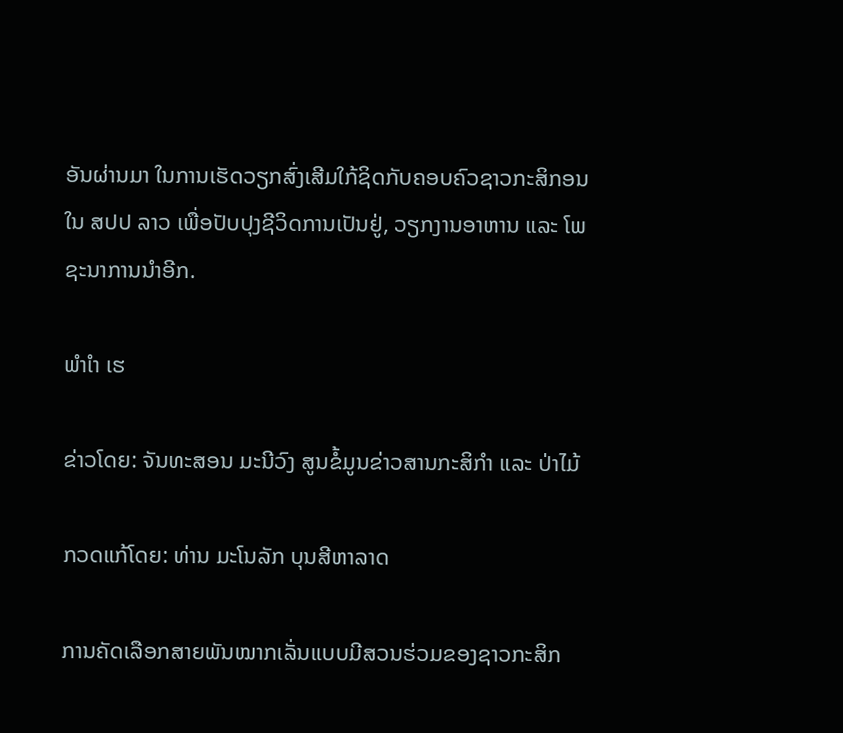ອັນຜ່ານມາ ໃນການເຮັດວຽກສົ່ງເສີມໃກ້ຊິດກັບຄອບຄົວຊາວກະສິກອນໃນ ສປປ ລາວ ເພື່ອປັບປຸງຊີວິດການເປັນຢູ່, ວຽກງານອາຫານ ແລະ ໂພຊະນາການນຳອີກ.

ພຳເຳ ເຮ

ຂ່າວໂດຍ: ຈັນທະສອນ ມະນີວົງ ສູນຂໍ້ມູນຂ່າວສານກະສິກຳ ແລະ ປ່າໄມ້

ກວດແກ້ໂດຍ: ທ່ານ ມະໂນລັກ ບຸນສີຫາລາດ

ການຄັດເລືອກສາຍພັນໝາກເລັ່ນແບບມີສວນຮ່ວມຂອງຊາວກະສິກ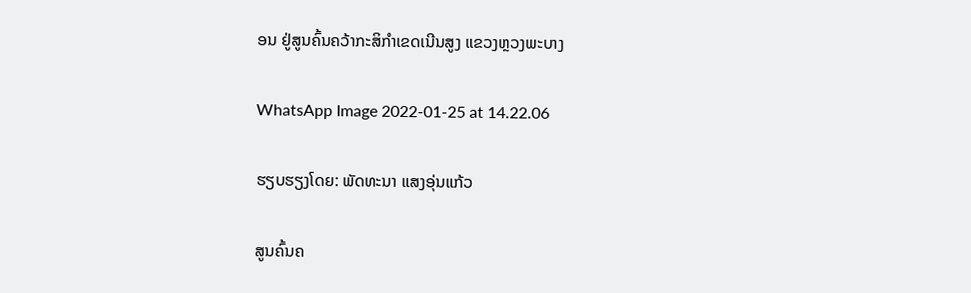ອນ ຢູ່ສູນຄົ້ນຄວ້າກະສິກໍາເຂດເນີນສູງ ແຂວງຫຼວງພະບາງ

WhatsApp Image 2022-01-25 at 14.22.06

ຮຽບຮຽງໂດຍ: ພັດທະນາ ແສງອຸ່ນແກ້ວ

ສູນຄົ້ນຄ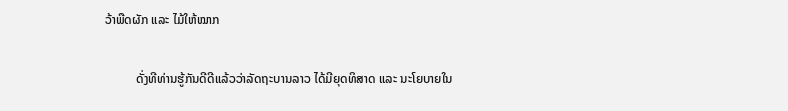ວ້າພືດຜັກ ແລະ ໄມ້ໃຫ້ໝາກ

          ດັ່ງທີທ່ານຮູ້ກັນດີດີແລ້ວວ່າລັດຖະບານລາວ ໄດ້ມີຍຸດທິສາດ ແລະ ນະໂຍບາຍໃນ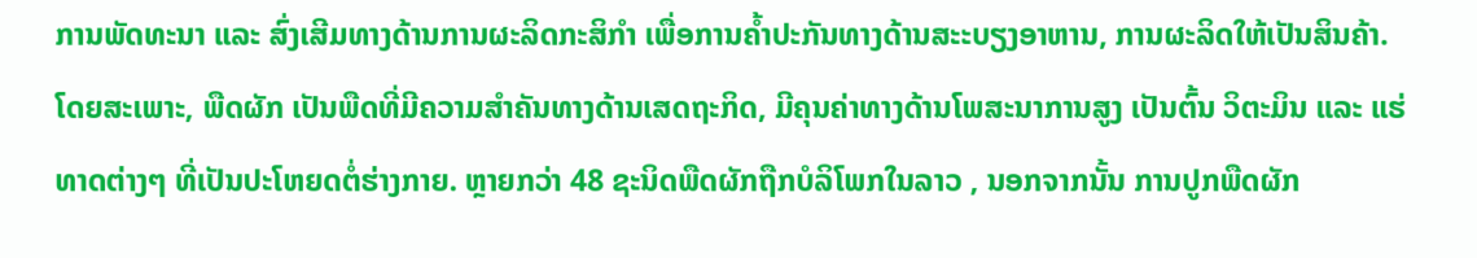ການພັດທະນາ ແລະ ສົ່ງເສີມທາງດ້ານການຜະລິດກະສິກໍາ ເພື່ອການຄໍ້າປະກັນທາງດ້ານສະະບຽງອາຫານ, ການຜະລິດໃຫ້ເປັນສິນຄ້າ. ໂດຍສະເພາະ, ພືດຜັກ ເປັນພືດທີ່ມີຄວາມສຳຄັນທາງດ້ານເສດຖະກິດ, ມີຄຸນຄ່າທາງດ້ານໂພສະນາການສູງ ເປັນຕົ້ນ ວິຕະມິນ ແລະ ແຮ່ທາດຕ່າງໆ ທີ່ເປັນປະໂຫຍດຕໍ່ຮ່າງກາຍ. ຫຼາຍກວ່າ 48 ຊະນິດພືດຜັກຖືກບໍລິໂພກໃນລາວ , ນອກຈາກນັ້ນ ການປູກພືດຜັກ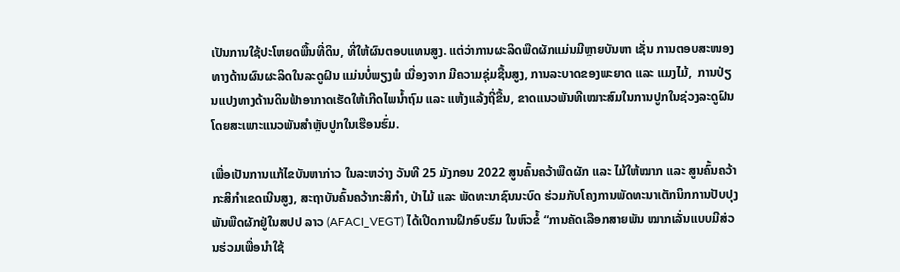ເປັນການໃຊ້ປະໂຫຍດພື້ນທີ່ດິນ, ທີ່ໃຫ້ຜົນຕອບແທນສູງ. ແຕ່ວ່າການຜະລິດພືດຜັກແມ່ນມີຫຼາຍບັນຫາ ເຊັ່ນ ການຕອບສະໜອງທາງດ້ານຜົນຜະລິດໃນລະດູຝົນ ແມ່ນບໍ່ພຽງພໍ ເນື່ອງຈາກ ມີຄວາມຊຸ່ມຊື້ນສູງ, ການລະບາດຂອງພະຍາດ ແລະ ແມງໄມ້,  ການປ່ຽນແປງທາງດ້ານດິນຟ້າອາກາດເຮັດໃຫ້ເກີດໄພນໍ້າຖົມ ແລະ ແຫ້ງແລ້ງຖີ່ຂື້ນ, ຂາດແນວພັນທີເໝາະສົມໃນການປູກໃນຊ່ວງລະດູຝົນໂດຍສະເພາະແນວພັນສໍາຫຼັບປູກໃນເຮືອນຮົ່ມ.

ເພື່ອເປັນການແກ້ໄຂບັນຫາກ່າວ ໃນລະຫວ່າງ ວັນທີ 25 ມັງກອນ 2022 ສູນຄົ້ນຄວ້າພືດຜັກ ແລະ ໄມ້ໃຫ້ໝາກ ແລະ ສູນຄົ້ນຄວ້າກະສິກໍາເຂດເນີນສູງ, ສະຖາບັນຄົ້ນຄວ້າກະສິກໍາ, ປ່າໄມ້ ແລະ ພັດທະນາຊົນນະບົດ ຮ່ວມກັບໂຄງການພັດທະນາເຕັກນິກການປັບປຸງພັນພືດຜັກຢູ່ໃນສປປ ລາວ (AFACI_VEGT) ໄດ້ເປີດການຝຶກອົບຮົມ ໃນຫົວຂໍ້ “ການຄັດເລືອກສາຍພັນ ໝາກເລັ່ນແບບມີສ່ວນຮ່ວມເພື່ອນໍາໃຊ້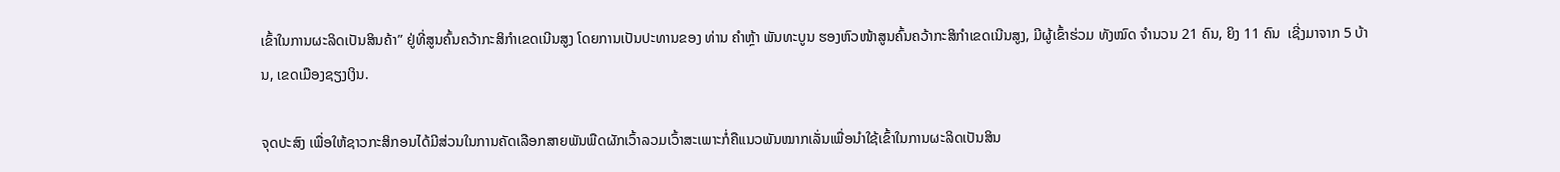ເຂົ້າໃນການຜະລິດເປັນສິນຄ້າ” ຢູ່ທີ່ສູນຄົ້ນຄວ້າກະສິກໍາເຂດເນີນສູງ ໂດຍການເປັນປະທານຂອງ ທ່ານ ຄໍາຫຼ້າ ພັນທະບູນ ຮອງຫົວໜ້າສູນຄົ້ນຄວ້າກະສິກໍາເຂດເນີນສູງ, ມີຜູ້ເຂົ້າຮ່ວມ ທັງໝົດ ຈໍານວນ 21 ຄົນ, ຍິງ 11 ຄົນ  ເຊີ່ງມາຈາກ 5 ບ້ານ, ເຂດເມືອງຊຽງເງິນ.

ຈຸດປະສົງ ເພື່ອໃຫ້ຊາວກະສິກອນໄດ້ມີສ່ວນໃນການຄັດເລືອກສາຍພັນພືດຜັກເວົ້າລວມເວົ້າສະເພາະກໍ່ຄືແນວພັນໝາກເລັ່ນເພື່ອນໍາໃຊ້ເຂົ້າໃນການຜະລິດເປັນສິນ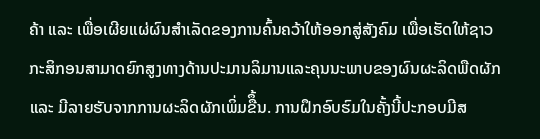ຄ້າ ແລະ ເພື່ອເຜີຍແຜ່ຜົນສໍາເລັດຂອງການຄົ້ນຄວ້າໃຫ້ອອກສູ່ສັງຄົມ ເພື່ອເຮັດໃຫ້ຊາວກະສິກອນສາມາດຍົກສູງທາງດ້ານປະມານລິມານແລະຄຸນນະພາບຂອງຜົນຜະລິດພືດຜັກ ແລະ ມີລາຍຮັບຈາກການຜະລິດຜັກເພິ່ມຂືຶ້ນ. ການຝຶກອົບຮົມໃນຄັ້ງນີ້ປະກອບມີສ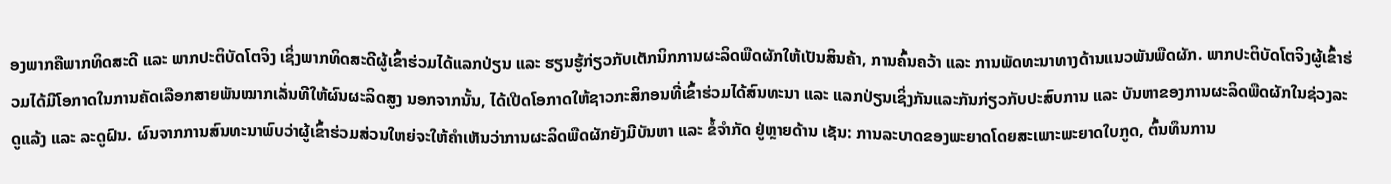ອງພາກຄືພາກທິດສະດີ ແລະ ພາກປະຕິບັດໂຕຈິງ ເຊິ່ງພາກທິດສະດີຜູ້ເຂົ້າຮ່ວມໄດ້ແລກປ່ຽນ ແລະ ຮຽນຮູ້ກ່ຽວກັບເຕັກນິກການຜະລິດພືດຜັກໃຫ້ເປັນສິນຄ້າ, ການຄົ້ນຄວ້າ ແລະ ການພັດທະນາທາງດ້ານແນວພັນພືດຜັກ. ພາກປະຕິບັດໂຕຈິງຜູ້ເຂົ້າຮ່ວມໄດ້ມີໂອກາດໃນການຄັດເລືອກສາຍພັນໝາກເລັ່ນທີໃຫ້ຜົນຜະລິດສູງ ນອກຈາກນັ້ນ, ໄດ້ເປີດໂອກາດໃຫ້ຊາວກະສິກອນທີ່ເຂົ້າຮ່ວມໄດ້ສົນທະນາ ແລະ ແລກປ່ຽນເຊິ່ງກັນແລະກັນກ່ຽວກັບປະສົບການ ແລະ ບັນຫາຂອງການຜະລິດພືດຜັກໃນຊ່ວງລະດູແລ້ງ ແລະ ລະດູຝົນ. ຜົນຈາກການສົນທະນາພົບວ່າຜູ້ເຂົ້າຮ່ວມສ່ວນໃຫຍ່ຈະໃຫ້ຄໍາເຫັນວ່າການຜະລິດພືດຜັກຍັງມີບັນຫາ ແລະ ຂໍ້ຈໍາກັດ ຢູ່ຫຼາຍດ້ານ ເຊັນ: ການລະບາດຂອງພະຍາດໂດຍສະເພາະພະຍາດໃບກູດ, ຕົ້ນທຶນການ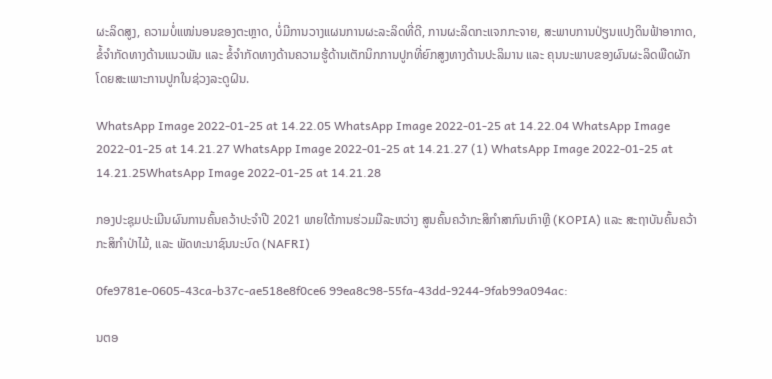ຜະລິດສູງ, ຄວາມບໍ່ແໜ່ນອນຂອງຕະຫຼາດ, ບໍ່ມີການວາງແຜນການຜະລະລິດທີ່ດີ, ການຜະລິດກະແຈກກະຈາຍ, ສະພາບການປ່ຽນແປງດິນຟ້າອາກາດ, ຂໍ້ຈໍາກັດທາງດ້ານແນວພັນ ແລະ ຂໍ້ຈໍາກັດທາງດ້ານຄວາມຮູ້ດ້ານເຕັກນິກການປູກທີ່ຍົກສູງທາງດ້ານປະລິມານ ແລະ ຄຸນນະພາບຂອງຜົນຜະລິດພືດຜັກ ໂດຍສະເພາະການປູກໃນຊ່ວງລະດູຝົນ.

WhatsApp Image 2022-01-25 at 14.22.05 WhatsApp Image 2022-01-25 at 14.22.04 WhatsApp Image 2022-01-25 at 14.21.27 WhatsApp Image 2022-01-25 at 14.21.27 (1) WhatsApp Image 2022-01-25 at 14.21.25WhatsApp Image 2022-01-25 at 14.21.28

ກອງປະຊຸມປະເມີນຜົນການຄົ້ນຄວ້າປະຈຳປີ 2021 ພາຍໃຕ້ການຮ່ວມມືລະຫວ່າງ ສູນຄົ້ນຄວ້າກະສິກຳສາກົນເກົາຫຼີ (KOPIA) ແລະ ສະຖາບັນຄົ້ນຄວ້າ ກະສິກຳປ່າໄມ້, ແລະ ພັດທະນາຊົນນະບົດ (NAFRI)

0fe9781e-0605-43ca-b37c-ae518e8f0ce6 99ea8c98-55fa-43dd-9244-9fab99a094ac:

ນຕອ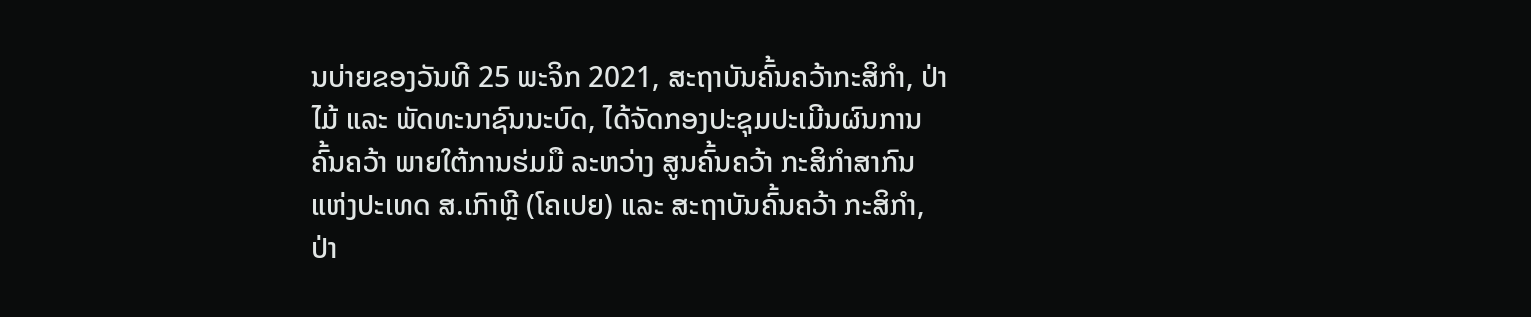ນບ່າຍຂອງວັນທີ 25 ພະຈິກ 2021, ສະຖາບັນຄົ້ນຄວ້າກະສິກຳ, ປ່າໄມ້ ແລະ ພັດທະນາຊົນນະບົດ, ໄດ້ຈັດກອງປະຊຸມປະເມີນຜົນການຄົ້ນຄວ້າ ພາຍໃຕ້ການຮ່ມມື ລະຫວ່າງ ສູນຄົ້ນຄວ້າ ກະສິກຳສາກົນ ແຫ່ງປະເທດ ສ.ເກົາຫຼີ (ໂຄເປຍ) ແລະ ສະຖາບັນຄົ້ນຄວ້າ ກະສິກຳ, ປ່າ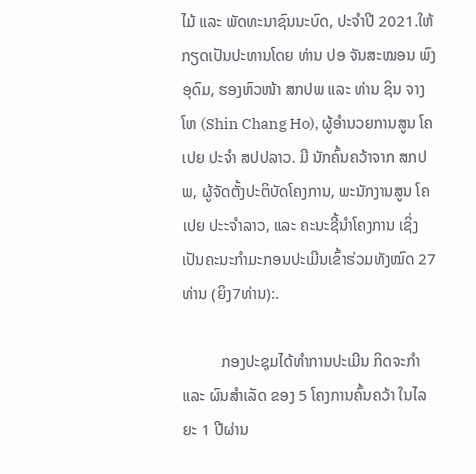ໄມ້ ແລະ ພັດທະນາຊົນນະບົດ, ປະຈຳປີ 2021.ໃຫ້ກຽດເປັນປະທານໂດຍ ທ່ານ ປອ ຈັນສະໝອນ ພົງອຸດົມ, ຮອງຫົວໜ້າ ສກປພ ແລະ ທ່ານ ຊິນ ຈາງໂຫ (Shin Chang Ho), ຜູ້ອຳນວຍການສູນ ໂຄເປຍ ປະຈຳ ສປປລາວ. ມີ ນັກຄົ້ນຄວ້າຈາກ ສກປພ, ຜູ້ຈັດຕັ້ງປະຕິບັດໂຄງການ, ພະນັກງານສູນ ໂຄເປຍ ປະະຈໍາລາວ, ແລະ ຄະນະຊີ້ນຳໂຄງການ ເຊິ່ງເປັນຄະນະກຳມະກອນປະເມີນເຂົ້າຮ່ວມທັງໝົດ 27 ທ່ານ (ຍິງ7ທ່ານ):.

          ກອງປະຊຸມໄດ້ທຳການປະເມີນ ກິດຈະກຳ ແລະ ຜົນສຳເລັດ ຂອງ 5 ໂຄງການຄົ້ນຄວ້າ ໃນໄລຍະ 1 ປີຜ່ານ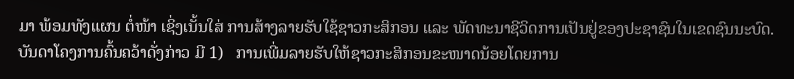ມາ ພ້ອມທັງແຜນ ຕໍ່ໜ້າ ເຊິ່ງເນັ້ນໃສ່ ການສ້າງລາຍຮັບໃຊ້ຊາວກະສິກອນ ແລະ ພັດທະນາຊີວິດການເປັນຢູ່ຂອງປະຊາຊົນໃນເຂດຊົນນະບົດ. ບັນດາໂຄງການຄົ້ນຄວ້າດັ່ງກ່າວ ມີ 1)   ການເພີ່ມລາຍຮັບໃຫ້ຊາວກະສິກອນຂະໜາດນ້ອຍໂດຍການ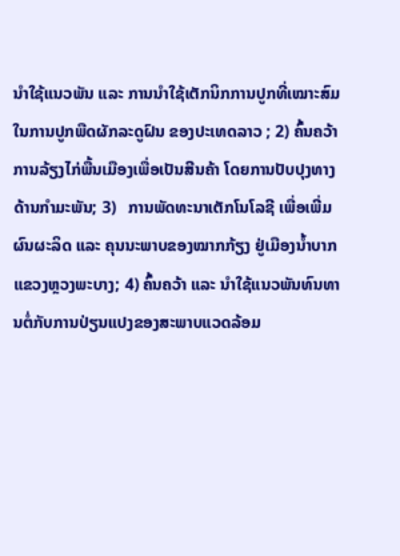ນຳໃຊ້ແນວພັນ ແລະ ການນໍາໃຊ້ເຕັກນິກການປູກທີ່ເໝາະສົມໃນການປູກພືດຜັກລະດູຝົນ ຂອງປະເທດລາວ ; 2) ຄົ້ນຄວ້າການລ້ຽງໄກ່ພື້ນເມືອງເພື່ອເປັນສີນຄ້າ ໂດຍການປັບປຸງທາງດ້ານກຳມະພັນ; 3)   ການພັດທະນາເຕັກໂນໂລຊີ ເພື່ອເພີ່ມຜົນຜະລິດ ແລະ ຄຸນນະພາບຂອງໝາກກ້ຽງ ຢູ່ເມືອງນ້ຳບາກ ແຂວງຫຼວງພະບາງ; 4) ຄົ້ນຄວ້າ ແລະ ນໍາໃຊ້ແນວພັນທົນທານຕໍ່ກັບການປ່ຽນແປງຂອງສະພາບແວດລ້ອມ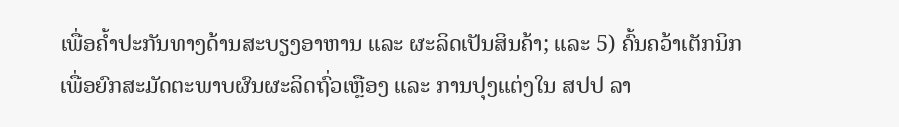ເພື່ອຄໍ້າປະກັນທາງດ້ານສະບຽງອາຫານ ແລະ ຜະລິດເປັນສິນຄ້າ; ແລະ 5) ຄົ້ນຄວ້າເຕັກນິກເພື່ອຍົກສະມັດຕະພາບຜົນຜະລິດຖົ່ວເຫຼືອງ ແລະ ການປຸງແຕ່ງໃນ ສປປ ລາ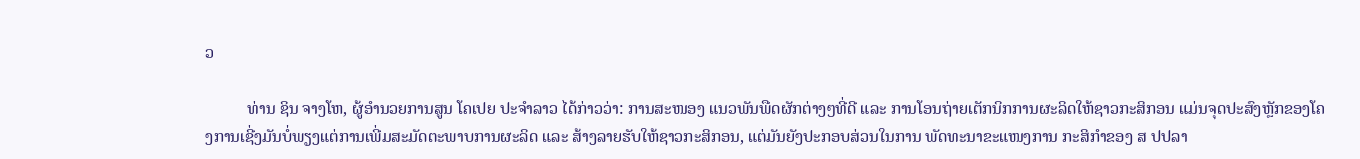ວ

          ທ່ານ ຊິນ ຈາງໂຫ, ຜູ້ອຳນວຍການສູນ ໂຄເປຍ ປະຈຳລາວ ໄດ້ກ່າວວ່າ: ການສະໜອງ ແນວພັນພືດຜັກຕ່າງໆທີ່ດີ ແລະ ການໂອນຖ່າຍເຕັກນິກການຜະລິດໃຫ້ຊາວກະສິກອນ ແມ່ນຈຸດປະສົງຫຼັກຂອງໂຄງການເຊີ່ງມັນບໍ່ພຽງແຕ່ການເພີ່ມສະມັດຕະພາບການຜະລິດ ແລະ ສ້າງລາຍຮັບໃຫ້ຊາວກະສິກອນ, ແຕ່ມັນຍັງປະກອບສ່ວນໃນການ ພັດທະນາຂະແໜງການ ກະສິກຳຂອງ ສ ປປລາ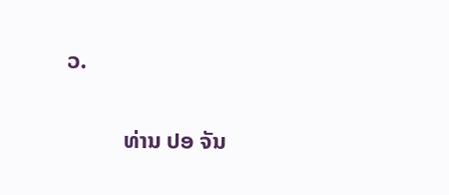ວ.

          ທ່ານ ປອ ຈັນ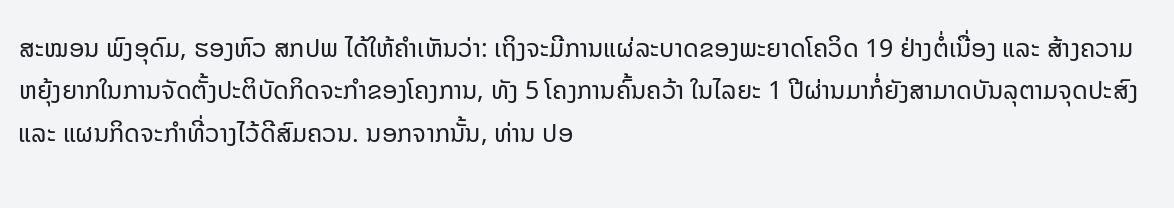ສະໝອນ ພົງອຸດົມ, ຮອງຫົວ ສກປພ ໄດ້ໃຫ້ຄຳເຫັນວ່າ: ເຖິງຈະມີການແຜ່ລະບາດຂອງພະຍາດໂຄວິດ 19 ຢ່າງຕໍ່ເນື່ອງ ແລະ ສ້າງຄວາມຫຍຸ້ງຍາກໃນການຈັດຕັ້ງປະຕິບັດກິດຈະກຳຂອງໂຄງການ, ທັງ 5 ໂຄງການຄົ້ນຄວ້າ ໃນໄລຍະ 1 ປີຜ່ານມາກໍ່ຍັງສາມາດບັນລຸຕາມຈຸດປະສົງ ແລະ ແຜນກິດຈະກຳທີ່ວາງໄວ້ດີສົມຄວນ. ນອກຈາກນັ້ນ, ທ່ານ ປອ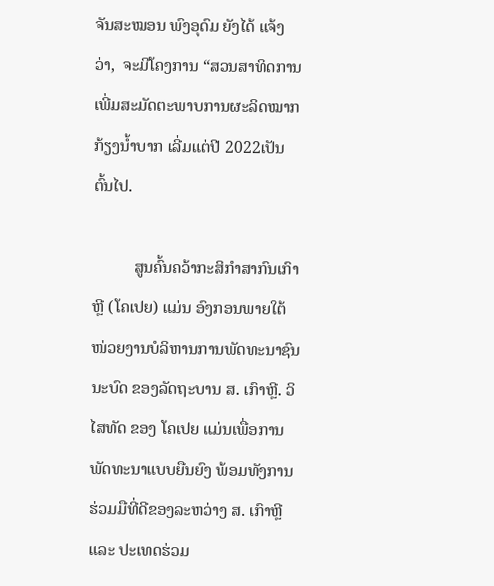ຈັນສະໝອນ ພົງອຸດົມ ຍັງໄດ້ ແຈ້ງວ່າ,  ຈະມີໂຄງການ “ສວນສາທິດການເພີ່ມສະມັດຕະພາບການຜະລິດໝາກກ້ຽງນໍ້າບາກ ເລີ່ມແຕ່ປີ 2022ເປັນຕົ້ນໄປ.

          ສູນຄົ້ນຄວ້າກະສິກຳສາກົນເກົາຫຼີ (ໂຄເປຍ) ແມ່ນ ອົງກອນພາຍໃຕ້ໜ່ວຍງານບໍລິຫານການພັດທະນາຊົນນະບົດ ຂອງລັດຖະບານ ສ. ເກົາຫຼີ. ວິໄສທັດ ຂອງ ໂຄເປຍ ແມ່ນເພື່ອການພັດທະນາແບບຍືນຍົງ ພ້ອມທັງການຮ່ວມມືທີ່ດີຂອງລະຫວ່າງ ສ. ເກົາຫຼີ ແລະ ປະເທດຮ່ວມ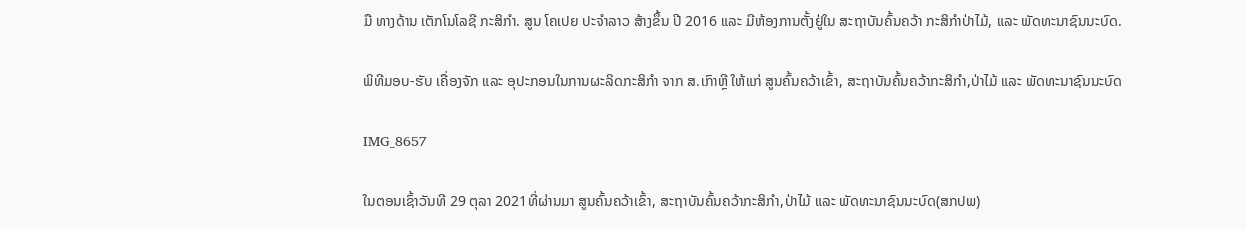ມື ທາງດ້ານ ເຕັກໂນໂລຊີ ກະສິກຳ. ສູນ ໂຄເປຍ ປະຈຳລາວ ສ້າງຂຶ້ນ ປີ 2016 ແລະ ມີຫ້ອງການຕັ້ງຢູ່ໃນ ສະຖາບັນຄົ້ນຄວ້າ ກະສິກໍາປ່າໄມ້, ແລະ ພັດທະນາຊົນນະບົດ.

ພິທີມອບ-ຮັບ ເຄື່ອງຈັກ ແລະ ອຸປະກອນໃນການຜະລິດກະສິກຳ ຈາກ ສ.ເກົາຫຼີ ໃຫ້ແກ່ ສູນຄົ້ນຄວ້າເຂົ້າ, ສະຖາບັນຄົ້ນຄວ້າກະສິກຳ,ປ່າໄມ້ ແລະ ພັດທະນາຊົນນະບົດ

IMG_8657

ໃນຕອນເຊົ້າວັນທີ 29 ຕຸລາ 2021ທີ່ຜ່ານມາ ສູນຄົ້ນຄວ້າເຂົ້າ, ສະຖາບັນຄົ້ນຄວ້າກະສິກຳ,ປ່າໄມ້ ແລະ ພັດທະນາຊົນນະບົດ(ສກປພ)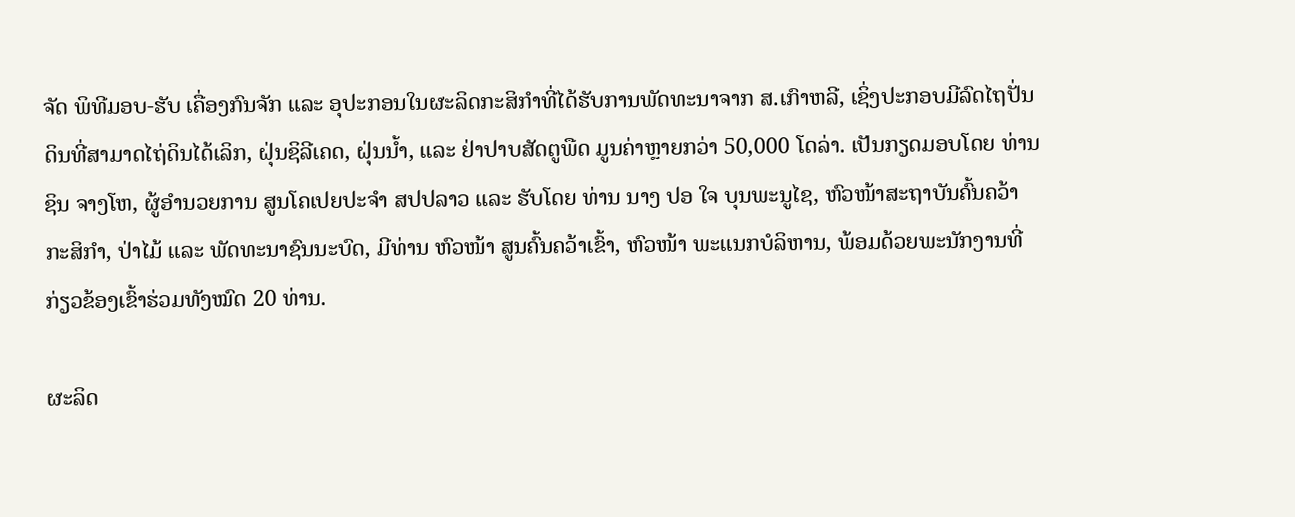ຈັດ ພິທີມອບ-ຮັບ ເຄື່ອງກົນຈັກ ແລະ ອຸປະກອນໃນຜະລິດກະສິກໍາທີ່ໄດ້ຮັບການພັດທະນາຈາກ ສ.ເກົາຫລີ, ເຊິ່ງປະກອບມີລົດໄຖປັ່ນດິນທີ່ສາມາດໄຖ່ດິນໄດ້ເລິກ, ຝຸ່ນຊິລີເຄດ, ຝຸ່ນນ້ຳ, ແລະ ຢ່າປາບສັດຕູພືດ ມູນຄ່າຫຼາຍກວ່າ 50,000 ໂດລ່າ. ເປັນກຽດມອບໂດຍ ທ່ານ ຊິນ ຈາງໂຫ, ຜູ້ອຳນວຍການ ສູນໂຄເປຍປະຈຳ ສປປລາວ ແລະ ຮັບໂດຍ ທ່ານ ນາງ ປອ ໃຈ ບຸນພະນູໄຊ, ຫົວໜ້າສະຖາບັນຄົ້ນຄວ້າກະສິກຳ, ປ່າໄມ້ ແລະ ພັດທະນາຊົນນະບົດ, ມີທ່ານ ຫົວໜ້າ ສູນຄົ້ນຄວ້າເຂົ້າ, ຫົວໜ້າ ພະແນກບໍລິຫານ, ພ້ອມດ້ວຍພະນັກງານທີ່ກ່ຽວຂ້ອງເຂົ້າຮ່ວມທັງໝົດ 20 ທ່ານ.

ຜະລິດ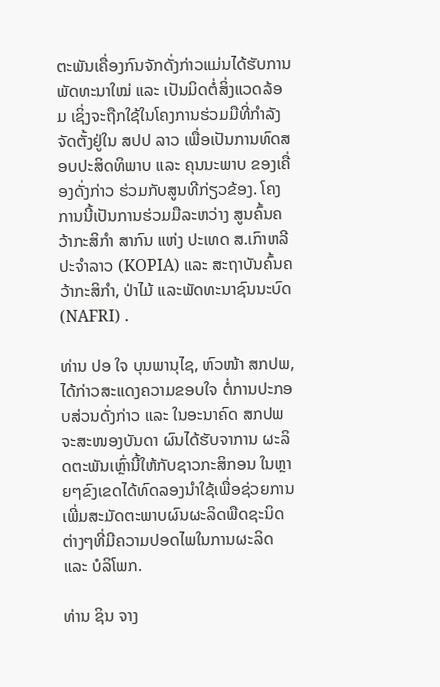ຕະພັນເຄື່ອງກົນຈັກດັ່ງກ່າວແມ່ນໄດ້ຮັບການພັດທະນາໃໝ່ ແລະ ເປັນມິດຕໍ່ສິ່ງແວດລ້ອມ ເຊິ່ງຈະຖືກໃຊ້ໃນໂຄງການຮ່ວມມືທີ່ກຳລັງຈັດຕັ້ງຢູ່ໃນ ສປປ ລາວ ເພື່ອເປັນການທົດສອບປະສິດທິພາບ ແລະ ຄຸນນະພາບ ຂອງເຄື່ອງດັ່ງກ່າວ ຮ່ວມກັບສູນທີກ່ຽວຂ້ອງ. ໂຄງການນີ້ເປັນການຮ່ວມມືລະຫວ່າງ ສູນຄົ້ນຄວ້າກະສິກຳ ສາກົນ ແຫ່ງ ປະເທດ ສ.ເກົາຫລີ ປະຈຳລາວ (KOPIA) ແລະ ສະຖາບັນຄົ້ນຄວ້າກະສິກຳ, ປ່າໄມ້ ແລະພັດທະນາຊົນນະບົດ (NAFRI) .

ທ່ານ ປອ ໃຈ ບຸນພານຸໄຊ, ຫົວໜ້າ ສກປພ, ໄດ້ກ່າວສະແດງຄວາມຂອບໃຈ ຕໍ່ການປະກອບສ່ວນດັ່ງກ່າວ ແລະ ໃນອະນາຄົດ ສກປພ ຈະສະໜອງບັນດາ ຜົນໄດ້ຮັບຈາການ ຜະລິດຕະພັນເຫຼົ່ານີ້ໃຫ້ກັບຊາວກະສິກອນ ໃນຫຼາຍໆຂົງເຂດໄດ້ທົດລອງນຳໃຊ້ເພື່ອຊ່ວຍການເພີ່ມສະມັດຕະພາບຜົນຜະລິດພືດຊະນິດຕ່າງໆທີ່ມີຄວາມປອດໄພໃນການຜະລິດ ແລະ ບໍລິໂພກ.

ທ່ານ ຊິນ ຈາງ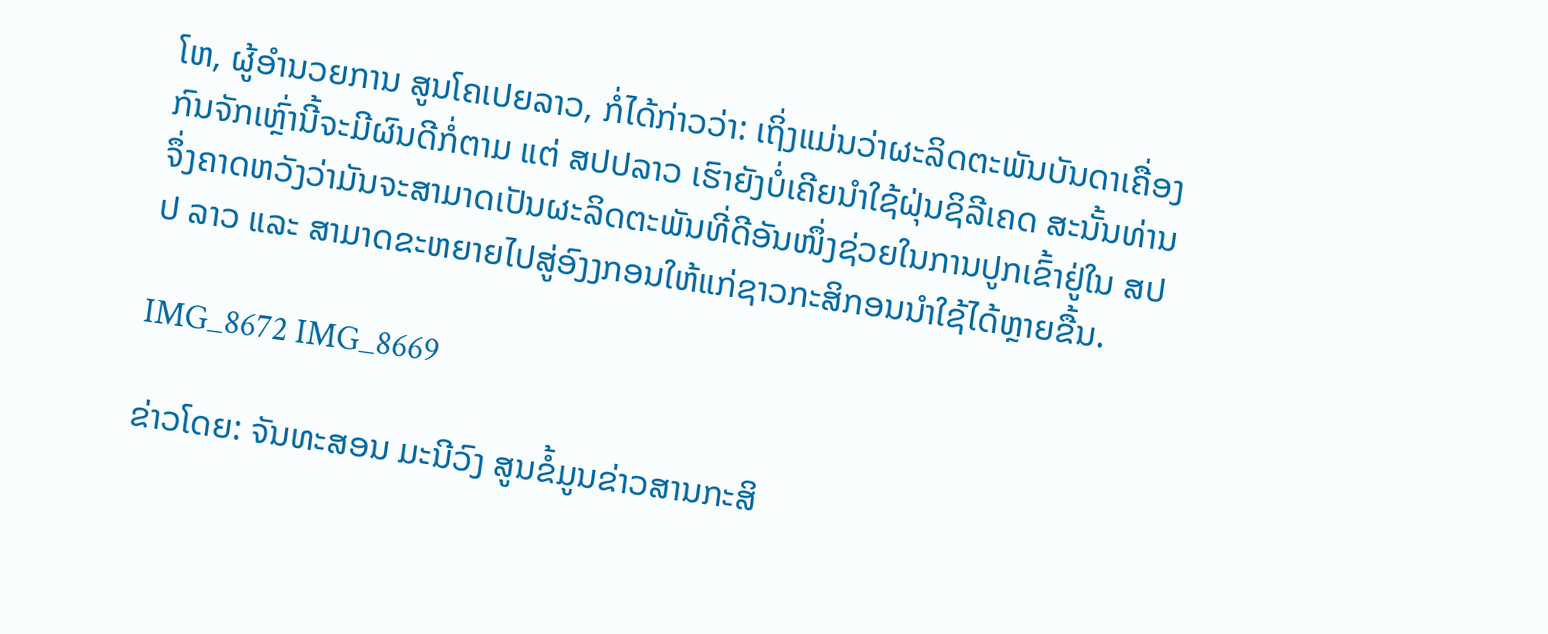ໂຫ, ຜູ້ອຳນວຍການ ສູນໂຄເປຍລາວ, ກໍ່ໄດ້ກ່າວວ່າ: ເຖິ່ງແມ່ນວ່າຜະລິດຕະພັນບັນດາເຄື່ອງກົນຈັກເຫຼົ່ານີ້ຈະມີຜົນດີກໍ່ຕາມ ແຕ່ ສປປລາວ ເຮົາຍັງບໍ່ເຄີຍນໍາໃຊ້ຝຸ່ນຊິລີເຄດ ສະນັ້ນທ່ານຈຶ່ງຄາດຫວັງວ່າມັນຈະສາມາດເປັນຜະລິດຕະພັນທີ່ດີອັນໜຶ່ງຊ່ວຍໃນການປູກເຂົ້າຢູ່ໃນ ສປປ ລາວ ແລະ ສາມາດຂະຫຍາຍໄປສູ່ອົງງກອນໃຫ້ແກ່ຊາວກະສິກອນນຳໃຊ້ໄດ້ຫຼາຍຂື້ນ.

IMG_8672 IMG_8669

ຂ່າວໂດຍ: ຈັນທະສອນ ມະນີວົງ ສູນຂໍ້ມູນຂ່າວສານກະສິ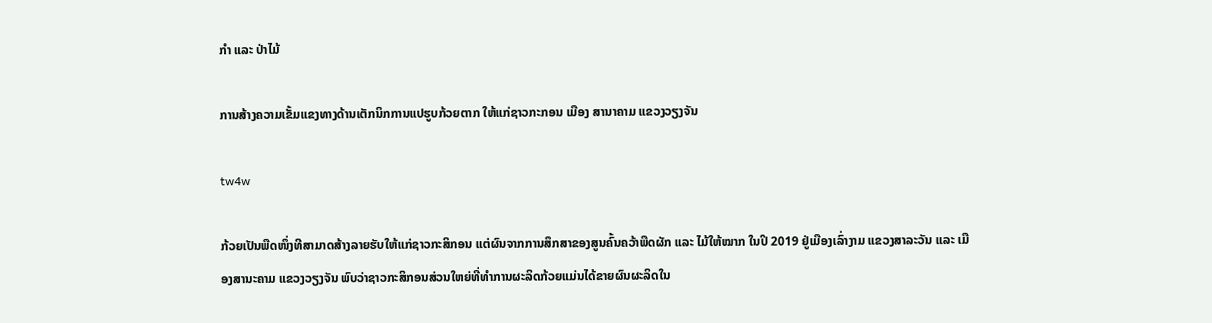ກຳ ແລະ ປ່າໄມ້

ການສ້າງຄວາມເຂັ້ມແຂງທາງດ້ານເຕັກນິກການແປຮູບກ້ວຍຕາກ ໃຫ້ແກ່ຊາວກະກອນ ເມືອງ ສານາຄາມ ແຂວງວຽງຈັນ

tw4w

ກ້ວຍເປັນພືດໜຶ່ງທີສາມາດສ້າງລາຍຮັບໃຫ້ແກ່ຊາວກະສິກອນ ແຕ່ຜົນຈາກການສຶກສາຂອງສູນຄົ້ນຄວ້າພືດຜັກ ແລະ ໄມ້ໃຫ້ໝາກ ໃນປິ 2019 ຢູ່ເມືອງເລົ່າງາມ ແຂວງສາລະວັນ ແລະ ເມືອງສານະຄາມ ແຂວງວຽງຈັນ ພົບວ່າຊາວກະສິກອນສ່ວນໃຫຍ່ທີ່ທໍາການຜະລິດກ້ວຍແມ່ນໄດ້ຂາຍຜົນຜະລິດໃນ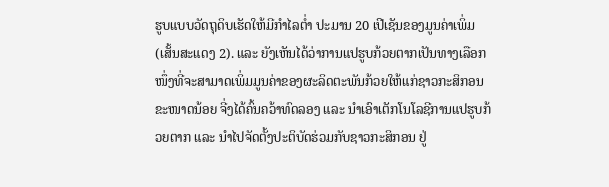ຮູບແບບວັດຖຸດິບເຮັດໃຫ້ມີກໍາໄລຕໍ່າ ປະມານ 20 ເປີເຊັນຂອງມູນຄ່າເພິ່ມ (ເສັ້ນສະແດງ 2). ແລະ ຍັງເຫັນໄດ້ວ່າການແປຮູບກ້ວຍຕາກເປັນທາງເລືອກໜຶ່ງທີ່ຈະສາມາດເພິ່ມມູນຄ່າຂອງຜະລິດຕະພັນກ້ວຍໃຫ້ແກ່ຊາວກະສິກອນຂະໜາດນ້ອຍ ຈີ່ງໄດ້ຄົ້ນຄວ້າທົດລອງ ແລະ ນໍາເອົາເຕັກໂນໂລຊີການແປຮູບກ້ວຍຕາກ ແລະ ນໍາໄປຈັດຕັ້ງປະຕິບັດຮ່ວມກັບຊາວກະສິກອນ ຢູ່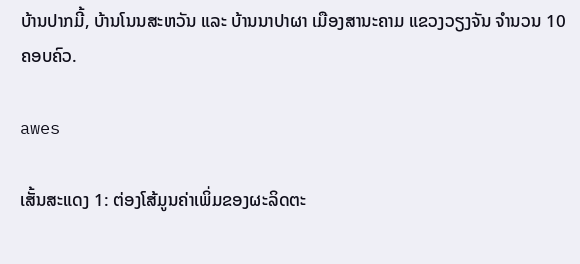ບ້ານປາກມີ້, ບ້ານໂນນສະຫວັນ ແລະ ບ້ານນາປາຜາ ເມືອງສານະຄາມ ແຂວງວຽງຈັນ ຈໍານວນ 10 ຄອບຄົວ.

awes

ເສັ້ນສະແດງ 1: ຕ່ອງໂສ້ມູນຄ່າເພິ່ມຂອງຜະລິດຕະ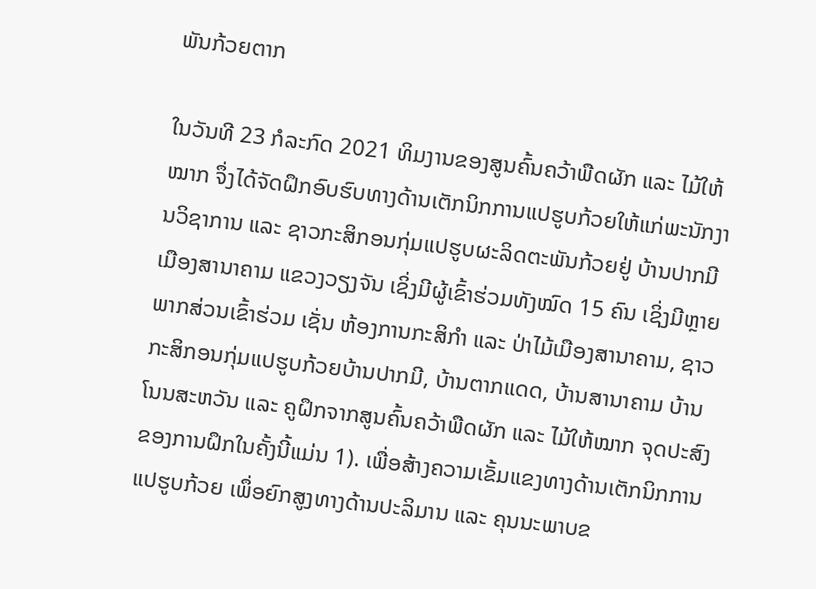ພັນກ້ວຍຕາກ

ໃນວັນທີ 23 ກໍລະກົດ 2021 ທິມງານຂອງສູນຄົ້ນຄວ້າພືດຜັກ ແລະ ໄມ້ໃຫ້ໝາກ ຈຶ່ງໄດ້ຈັດຝຶກອົບຮົບທາງດ້ານເຕັກນິກການແປຮູບກ້ວຍໃຫ້ແກ່ພະນັກງານວິຊາການ ແລະ ຊາວກະສິກອນກຸ່ມແປຮູບຜະລິດຕະພັນກ້ວຍຢູ່ ບ້ານປາກມີ ເມືອງສານາຄາມ ແຂວງວຽງຈັນ ເຊິ່ງມີຜູ້ເຂົ້າຮ່ວມທັງໝົດ 15 ຄົນ ເຊິ່ງມີຫຼາຍພາກສ່ວນເຂົ້າຮ່ວມ ເຊັ່ນ ຫ້ອງການກະສິກໍາ ແລະ ປ່າໄມ້ເມືອງສານາຄາມ, ຊາວກະສິກອນກຸ່ມແປຮູບກ້ວຍບ້ານປາກມີ, ບ້ານຕາກແດດ, ບ້ານສານາຄາມ ບ້ານໂນນສະຫວັນ ແລະ ຄູຝຶກຈາກສູນຄົ້ນຄວ້າພືດຜັກ ແລະ ໄມ້ໃຫ້ໝາກ ຈຸດປະສົງຂອງການຝຶກໃນຄັ້ງນີ້ແມ່ນ 1). ເພື່ອສ້າງຄວາມເຂັ້ມແຂງທາງດ້ານເຕັກນິກການແປຮູບກ້ວຍ ເພຶ່ອຍົກສູງທາງດ້ານປະລິມານ ແລະ ຄຸນນະພາບຂ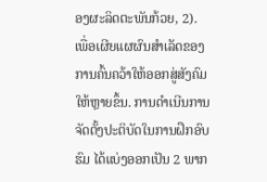ອງຜະລິດຕະພັນກ້ວຍ, 2). ເພື່ອເຜີຍແຜຜົນສໍາເລັດຂອງການຄົ້ນຄວ້າໃຫ້ອອກສູ່ສັງຄົມໃຫ້ຫຼາຍຂຶ້ນ. ການດໍາເນີນການຈັດຕັ້ງປະຕິບັດໃນການຝຶກອົບຮົມ ໄດ້ແບ່ງອອກເປັນ 2 ພາກ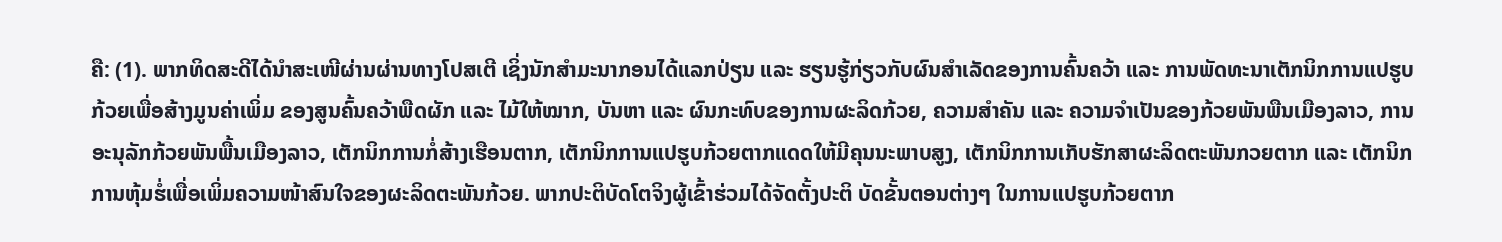ຄື: (1). ພາກທິດສະດີໄດ້ນໍາສະເໜີຜ່ານຜ່ານທາງໂປສເຕີ ເຊິ່ງນັກສໍາມະນາກອນໄດ້ແລກປ່ຽນ ແລະ ຮຽນຮູ້ກ່ຽວກັບຜົນສໍາເລັດຂອງການຄົ້ນຄວ້າ ແລະ ການພັດທະນາເຕັກນິກການແປຮູບກ້ວຍເພື່ອສ້າງມູນຄ່າເພິ່ມ ຂອງສູນຄົ້ນຄວ້າພືດຜັກ ແລະ ໄມ້ໃຫ້ໝາກ, ບັນຫາ ແລະ ຜົນກະທົບຂອງການຜະລິດກ້ວຍ, ຄວາມສໍາຄັນ ແລະ ຄວາມຈໍາເປັນຂອງກ້ວຍພັນພືນເມືອງລາວ, ການອະນຸລັກກ້ວຍພັນພື້ນເມືອງລາວ, ເຕັກນິກການກໍ່ສ້າງເຮືອນຕາກ, ເຕັກນິກການແປຮູບກ້ວຍຕາກແດດໃຫ້ມີຄຸນນະພາບສູງ, ເຕັກນິກການເກັບຮັກສາຜະລິດຕະພັນກວຍຕາກ ແລະ ເຕັກນິກການຫຸ້ມຮໍ່ເພື່ອເພິ່ມຄວາມໜ້າສົນໃຈຂອງຜະລິດຕະພັນກ້ວຍ. ພາກປະຕິບັດໂຕຈິງຜູ້ເຂົ້າຮ່ວມໄດ້ຈັດຕັ້ງປະຕິ ບັດຂັ້ນຕອນຕ່າງໆ ໃນການແປຮູບກ້ວຍຕາກ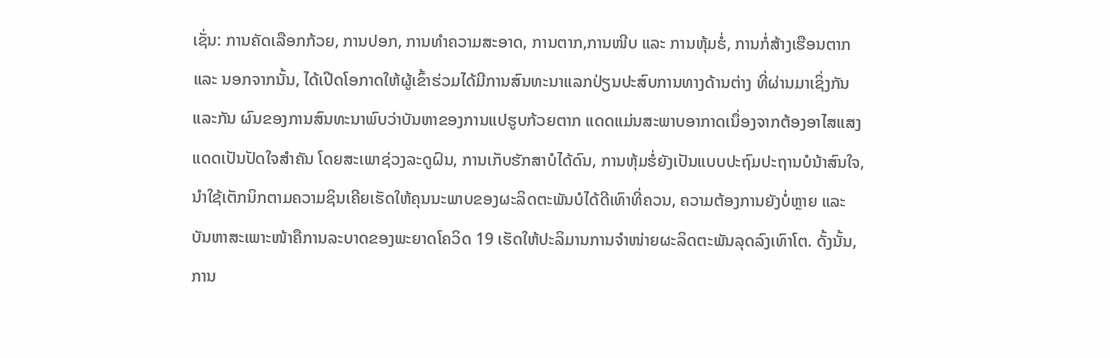ເຊັ່ນ: ການຄັດເລືອກກ້ວຍ, ການປອກ, ການທໍາຄວາມສະອາດ, ການຕາກ,ການໜີບ ແລະ ການຫຸ້ມຮໍ່, ການກໍ່ສ້າງເຮືອນຕາກ ແລະ ນອກຈາກນັ້ນ, ໄດ້ເປີດໂອກາດໃຫ້ຜູ້ເຂົ້າຮ່ວມໄດ້ມີການສົນທະນາແລກປ່ຽນປະສົບການທາງດ້ານຕ່າງ ທີ່ຜ່ານມາເຊິ່ງກັນແລະກັນ ຜົນຂອງການສົນທະນາພົບວ່າບັນຫາຂອງການແປຮູບກ້ວຍຕາກ ແດດແມ່ນສະພາບອາກາດເນຶ່ອງຈາກຕ້ອງອາໄສແສງແດດເປັນປັດໃຈສໍາຄັນ ໂດຍສະເພາຊ່ວງລະດູຝົນ, ການເກັບຮັກສາບໍໄດ້ດົນ, ການຫຸ້ມຮໍ່ຍັງເປັນແບບປະຖົມປະຖານບໍນ້າສົນໃຈ, ນໍາໃຊ້ເຕັກນິກຕາມຄວາມຊິນເຄີຍເຮັດໃຫ້ຄຸນນະພາບຂອງຜະລິດຕະພັນບໍໄດ້ດີເທົາທີ່ຄວນ, ຄວາມຕ້ອງການຍັງບໍ່ຫຼາຍ ແລະ ບັນຫາສະເພາະໜ້າຄືການລະບາດຂອງພະຍາດໂຄວິດ 19 ເຮັດໃຫ້ປະລິມານການຈໍາໜ່າຍຜະລິດຕະພັນລຸດລົງເທົາໂຕ. ດັ້ງນັ້ນ, ການ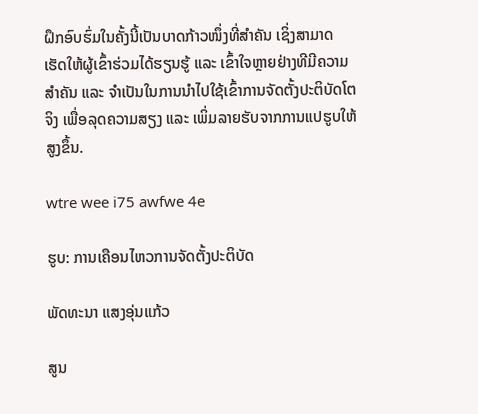ຝຶກອົບຮົ່ມໃນຄັ້ງນີ້ເປັນບາດກ້າວໜຶ່ງທີ່ສໍາຄັນ ເຊິ່ງສາມາດເຮັດໃຫ້ຜູ້ເຂົ້າຮ່ວມໄດ້ຮຽນຮູ້ ແລະ ເຂົ້າໃຈຫຼາຍຢ່າງທີມີຄວາມສໍາຄັນ ແລະ ຈໍາເປັນໃນການນໍາໄປໃຊ້ເຂົ້າການຈັດຕັ້ງປະຕິບັດໂຕຈິງ ເພື່ອລຸດຄວາມສຽງ ແລະ ເພິ່ມລາຍຮັບຈາກການແປຮູບໃຫ້ສູງຂຶ້ນ.

wtre wee i75 awfwe 4e

ຮູບ: ການເຄືອນໄຫວການຈັດຕັ້ງປະຕິບັດ

ພັດທະນາ ແສງອຸ່ນແກ້ວ

ສູນ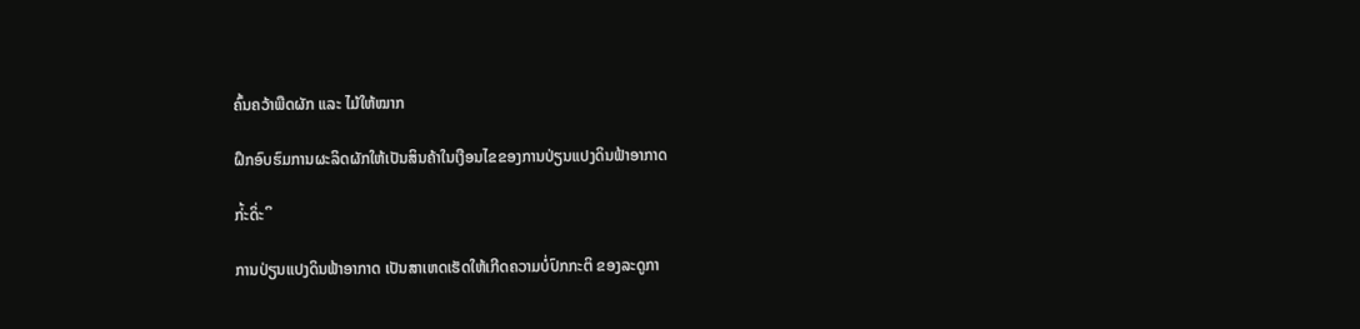ຄົ້ນຄວ້າພືດຜັກ ແລະ ໄມ້ໃຫ້ໝາກ

ຝຶກອົບຮົມການຜະລິດຜັກໃຫ້ເປັນສິນຄ້າໃນເງືອນໄຂຂອງການປ່ຽນແປງດິນຟ້າອາກາດ

ກ່້ະດິ່ະິ

ການປ່ຽນແປງດິນຟ້າອາກາດ ເປັນສາເຫດເຮັດໃຫ້ເກີດຄວາມບໍ່ປົກກະຕິ ຂອງລະດູກາ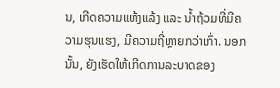ນ, ເກີດຄວາມແຫ້ງແລ້ງ ແລະ ນໍ້າຖ້ວມທີ່ມີຄວາມຮຸນແຮງ, ມີຄວາມຖີ່ຫຼາຍກວ່າເກົ່າ. ນອກນັ້ນ, ຍັງເຮັດໃຫ້ເກີດການລະບາດຂອງ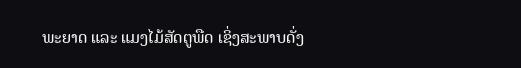ພະຍາດ ແລະ ແມງໄມ້ສັດຕູພືດ ເຊິ່ງສະພາບດັ່ງ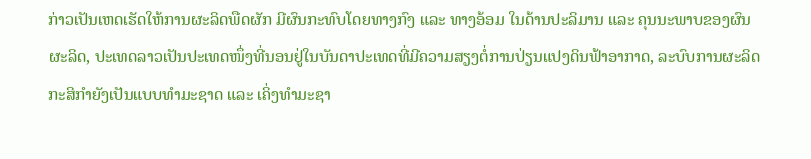ກ່າວເປັນເຫດເຮັດໃຫ້ການຜະລິດພືດຜັກ ມີຜົນກະທົບໂດຍທາງກົງ ແລະ ທາງອ້ອມ ໃນດ້ານປະລິມານ ແລະ ຄຸນນະພາບຂອງຜົນຜະລິດ, ປະເທດລາວເປັນປະເທດໜຶ່ງທີ່ນອນຢູ່ໃນບັນດາປະເທດທີ່ມີຄວາມສຽງຕໍ່ການປ່ຽນແປງດິນຟ້າອາກາດ, ລະບົບການຜະລິດກະສິກຳຍັງເປັນແບບທຳມະຊາດ ແລະ ເຄິ່ງທຳມະຊາ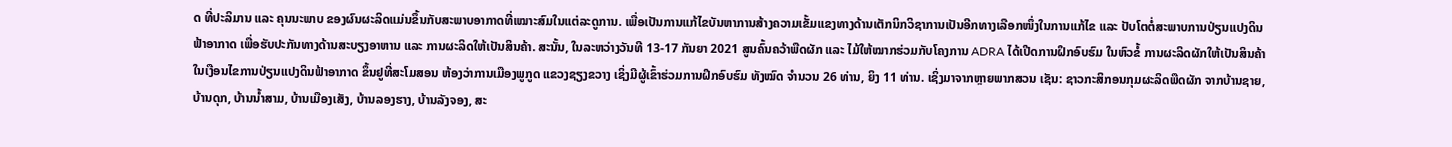ດ ທີ່ປະລິມານ ແລະ ຄຸນນະພາບ ຂອງຜົນຜະລິດແມ່ນຂຶ້ນກັບສະພາບອາກາດທີ່ເໝາະສົມໃນແຕ່ລະດູການ. ເພື່ອເປັນການແກ້ໄຂບັນຫາການສ້າງຄວາມເຂັ້ມແຂງທາງດ້ານເຕັກນິກວິຊາການເປັນອີກທາງເລືອກໜຶ່ງໃນການແກ້ໄຂ ແລະ ປັບໂຕຕໍ່ສະພາບການປ່ຽນແປງດິນຟ້າອາກາດ ເພື່ອຮັບປະກັນທາງດ້ານສະບຽງອາຫານ ແລະ ການຜະລິດໃຫ້ເປັນສິນຄ້າ. ສະນັ້ນ, ໃນລະຫວ່າງວັນທີ 13-17 ກັນຍາ 2021 ສູນຄົ້ນຄວ້າພືດຜັກ ແລະ ໄມ້ໃຫ້ໝາກຮ່ວມກັບໂຄງການ ADRA ໄດ້ເປີດການຝຶກອົບຮົມ ໃນຫົວຂໍ້ ການຜະລິດຜັກໃຫ້ເປັນສິນຄ້າໃນເງືອນໄຂການປ່ຽນແປງດິນຟ້າອາກາດ ຂຶ້ນຢູທີ່ສະໂມສອນ ຫ້ອງວ່າການເມືອງພູກູດ ແຂວງຊຽງຂວາງ ເຊິ່ງມີຜູ້ເຂົ້າຮ່ວມການຝຶກອົບຮົມ ທັງໝົດ ຈໍານວນ 26 ທ່ານ, ຍິງ 11 ທ່ານ. ເຊິ່ງມາຈາກຫຼາຍພາກສວນ ເຊັນ: ຊາວກະສິກອນກຸມຜະລິດພືດຜັກ ຈາກບ້ານຊາຍ, ບ້ານດຸກ, ບ້ານນໍ້າສາມ, ບ້ານເມືອງເສັງ, ບ້ານລອງຮາງ, ບ້ານລັງຈອງ, ສະ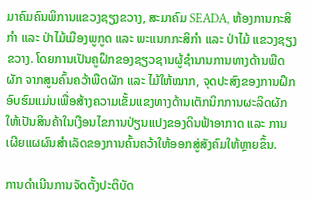ມາຄົມຄົນພິການແຂວງຊຽງຂວາງ, ສະມາຄົມ SEADA, ຫ້ອງການກະສິກໍາ ແລະ ປ່າໄມ້ເມືອງພູກູດ ແລະ ພະແນກກະສິກໍາ ແລະ ປ່າໄມ້ ແຂວງຊຽງຂວາງ. ໂດຍການເປັນຄູຝຶກຂອງຊຽວຊານຜູ້ຊໍານານການທາງດ້ານພືດຜັກ ຈາກສູນຄົ້ນຄວ້າພືດຜັກ ແລະ ໄມ້ໃຫ້ໝາກ, ຈຸດປະສົງຂອງການຝຶກອົບຮົມແມ່ນເພື່ອສ້າງຄວາມເຂັ້ມແຂງທາງດ້ານເຕັກນິກການຜະລິດຜັກໃຫ້ເປັນສິນຄ້າໃນເງືອນໄຂການປ່ຽນແປງຂອງດິນຟ້າອາກາດ ແລະ ການເຜີຍແຜຜົນສໍາເລັດຂອງການຄົ້ນຄວ້າໃຫ້ອອກສູ່ສັງຄົມໃຫ້ຫຼາຍຂຶ້ນ.

ການດໍາເນີນການຈັດຕັ້ງປະຕິບັດ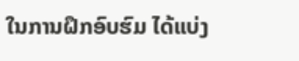ໃນການຝຶກອົບຮົມ ໄດ້ແບ່ງ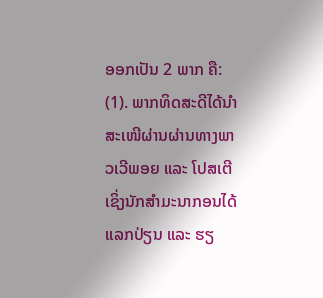ອອກເປັນ 2 ພາກ ຄື: (1). ພາກທິດສະດີໄດ້ນໍາສະເໜີຜ່ານຜ່ານທາງພາວເວີພອຍ ແລະ ໂປສເຕີ ເຊິ່ງນັກສໍາມະນາກອນໄດ້ແລກປ່ຽນ ແລະ ຮຽ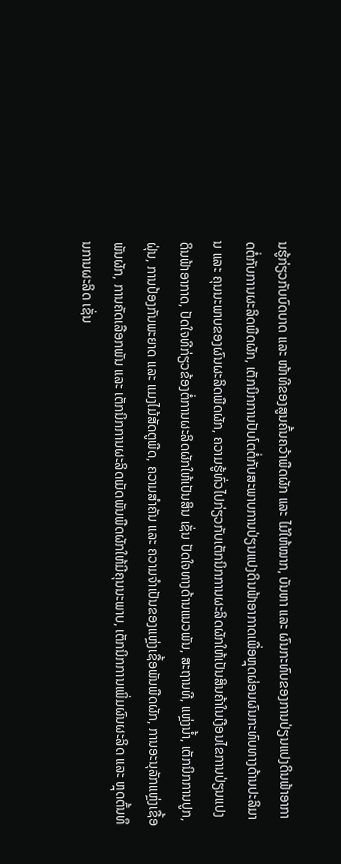ນຮູ້ກ່ຽວກັບບົດບາດ ແລະ ໜ້າທີຂອງສູນຄົ້ນຄວ້າພືດຜັກ ແລະ ໄມ້ໃຫ້ໝາກ, ບັນຫາ ແລະ ຜົນກະທົບຂອງການປ່ຽນແປງດິນຟ້າອາກາດຕໍ່ກັບການຜະລິດພືດຜັກ, ເຕັກນິກການປັບໂຕຕໍ່ກັບສະພາບການປ່ຽນແປງດິນຟ້າອາກາດເພື່ອຫຼຸດຜ່ອນຜົນກະທົບທາງດ້ານປະລິມານ ແລະ ຄຸນນະພາບຂອງຜົນຜະລິດພືດຜັກ, ຄວາມຮູ້ທົ່ວໄປກ່ຽວກັບເຕັກນິກການຜະລິດຜັກໃຫ້ເປັນສິນຄ້າໃນເງືອນໄຂການປ່ຽນແປງດິນຟ້າອາກາດ, ປັດໃຈທີກ່ຽວຂ້ອງຕໍ່ການຜະລິດຜັກໃຫ້ເປັນສິນ ເຊັ່ນ ປັດໃຈທາງດ້ານແນວພັນ, ສະຖານທີ, ແຫຼ່ງນໍ້າ, ເຕັກນິກການປູກ, ຝຸ່ນ, ການປ້ອງກັນພະຍາດ ແລະ ແມງໄມ້ສັດຕູພືດ, ຄວາມສໍາຄັນ ແລະ ຄວາມຈໍາເປັນຂອງແຫຼ່ງເຊື້ອພັນພືດຜັກ, ການອະນຸລັກແຫຼ່ງເຊື້ອພັນຜັກ, ການຄັດເລືອກພັນ ແລະ ເຕັກນິກການຜະລິດເມັດພັນພືດຜັກໃຫ້ມີຄຸນນະພາບ, ເຕັກນິກການເພິ່ມຜົນຜະລິດ ແລະ ຫຼຸດຕົ້ນທຶນການຜະລິດ ເຊັ່ນ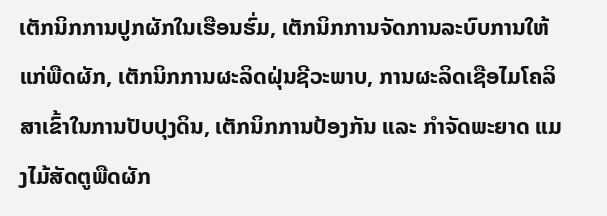ເຕັກນິກການປູກຜັກໃນເຮືອນຮົ່ມ, ເຕັກນິກການຈັດການລະບົບການໃຫ້ແກ່ພືດຜັກ, ເຕັກນິກການຜະລິດຝຸ່ນຊີວະພາບ, ການຜະລິດເຊືອໄມໂຄລິສາເຂົ້າໃນການປັບປຸງດິນ, ເຕັກນິກການປ້ອງກັນ ແລະ ກໍາຈັດພະຍາດ ແມງໄມ້ສັດຕູພືດຜັກ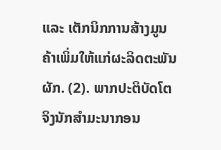ແລະ ເຕັກນິກການສ້າງມູນຄ້າເພິ່ມໃຫ້ແກ່ຜະລິດຕະພັນຜັກ. (2). ພາກປະຕິບັດໂຕຈິງນັກສໍາມະນາກອນ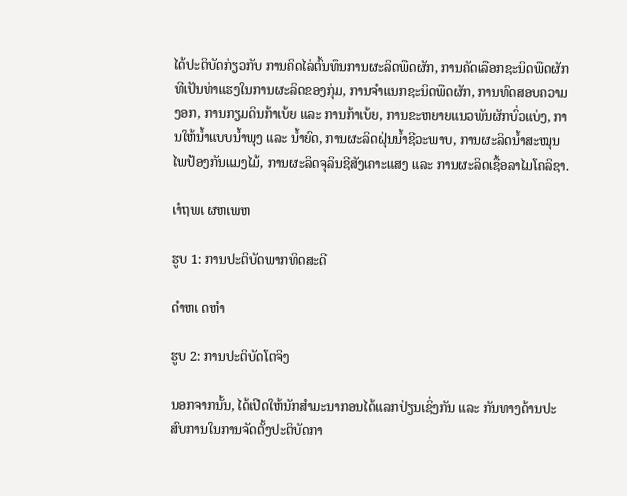ໄດ້ປະຕິບັດກ່ຽວກັບ ການຄິດໄລ່ຕົ້ນທຶນການຜະລິດພືດຜັກ, ການຄັດເລືອກຊະນິດພືດຜັກທີເປັນທ່າແຮງໃນການຜະລິດຂອງກຸ່ມ, ການຈໍາແນກຊະນິດພືດຜັກ, ການທົດສອບຄວາມງອກ, ການກຽມດິນກ້າເບ້ຍ ແລະ ການກ້າເບ້ຍ, ການຂະຫຍາຍແນວພັນຜັກບົ່ວແບ່ງ, ການໃຫ້ນໍ້າແບບນໍ້າພຸງ ແລະ ນໍ້າຍົດ, ການຜະລິດຝຸ່ນນໍ້າຊີວະພາບ, ການຜະລິດນໍ້າສະໝຸນໄພປ້ອງກັນແມງໄມ້, ການຜະລິດຈຸລິນຊີສັງເຄາະແສງ ແລະ ການຜະລິດເຊື້ອລາໄມໂຄລິຊາ.

ເຳຖພເ ຜຫເພຫ

ຮູບ 1: ການປະຕິບັດພາກທິດສະດີ

ດຳຫເ ດຫຳ

ຮູບ 2: ການປະຕິບັດໂຕຈິງ

ນອກຈາກນັ້ນ, ໄດ້ເປີດໃຫ້ນັກສໍາມະນາກອນໄດ້ແລກປ່ຽນເຊິ່ງກັນ ແລະ ກັນທາງດ້ານປະສົບການໃນການຈັດຕັ້ງປະຕິບັດກາ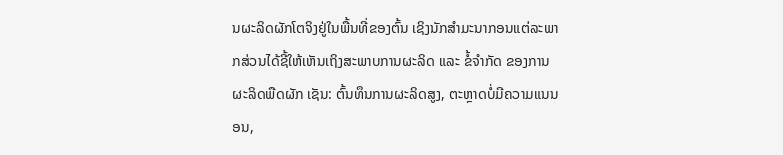ນຜະລິດຜັກໂຕຈິງຢູ່ໃນພື້ນທີ່ຂອງຕົ້ນ ເຊິງນັກສໍາມະນາກອນແຕ່ລະພາກສ່ວນໄດ້ຊີ້ໃຫ້ເຫັນເຖິງສະພາບການຜະລິດ ແລະ ຂໍ້ຈໍາກັດ ຂອງການຜະລິດພືດຜັກ ເຊັນ: ຕົ້ນທຶນການຜະລິດສູງ, ຕະຫຼາດບໍ່ມີຄວາມແນນອນ,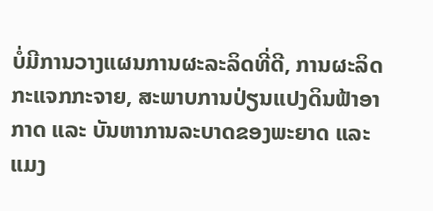ບໍ່ມີການວາງແຜນການຜະລະລິດທີ່ດີ, ການຜະລິດກະແຈກກະຈາຍ, ສະພາບການປ່ຽນແປງດິນຟ້າອາກາດ ແລະ ບັນຫາການລະບາດຂອງພະຍາດ ແລະ ແມງ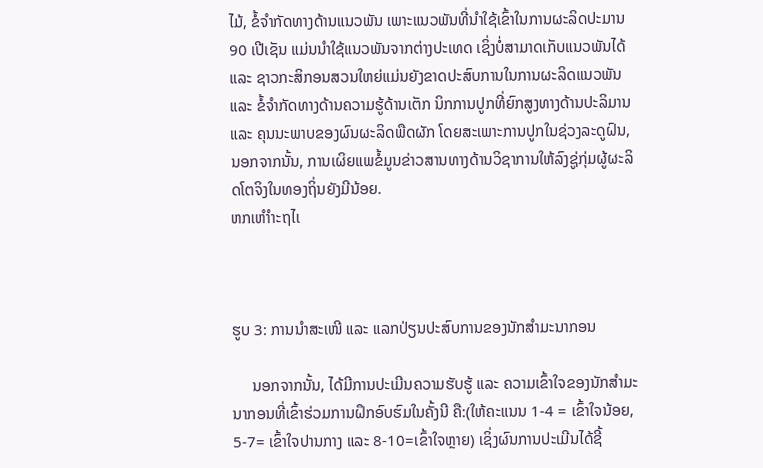ໄມ້, ຂໍ້ຈໍາກັດທາງດ້ານແນວພັນ ເພາະແນວພັນທີ່ນໍາໃຊ້ເຂົ້າໃນການຜະລິດປະມານ 90 ເປີເຊັນ ແມ່ນນໍາໃຊ້ແນວພັນຈາກຕ່າງປະເທດ ເຊິ່ງບໍ່ສາມາດເກັບແນວພັນໄດ້ ແລະ ຊາວກະສິກອນສວນໃຫຍ່ແມ່ນຍັງຂາດປະສົບການໃນການຜະລິດແນວພັນ ແລະ ຂໍ້ຈໍາກັດທາງດ້ານຄວາມຮູ້ດ້ານເຕັກ ນິກການປູກທີ່ຍົກສູງທາງດ້ານປະລິມານ ແລະ ຄຸນນະພາບຂອງຜົນຜະລິດພືດຜັກ ໂດຍສະເພາະການປູກໃນຊ່ວງລະດູຝົນ, ນອກຈາກນັ້ນ, ການເຜິຍແພຂໍ້ມູນຂ່າວສານທາງດ້ານວິຊາການໃຫ້ລົງຊູ່ກຸ່ມຜູ້ຜະລິດໂຕຈິງໃນທອງຖິ່ນຍັງມີນ້ອຍ.
ຫກເຫຳຳະຖໄເ



ຮູບ 3: ການນໍາສະເໜີ ແລະ ແລກປ່ຽນປະສົບການຂອງນັກສໍາມະນາກອນ

     ນອກຈາກນັ້ນ, ໄດ້ມີການປະເມີນຄວາມຮັບຮູ້ ແລະ ຄວາມເຂົ້າໃຈຂອງນັກສໍາມະນາກອນທີ່ເຂົ້າຮ່ວມການຝຶກອົບຮົມໃນຄັ້ງນີ ຄື:(ໃຫ້ຄະແນນ 1-4 = ເຂົ້າໃຈນ້ອຍ, 5-7= ເຂົ້າໃຈປານກາງ ແລະ 8-10=ເຂົ້າໃຈຫຼາຍ) ເຊິ່ງຜົນການປະເມີນໄດ້ຊີ້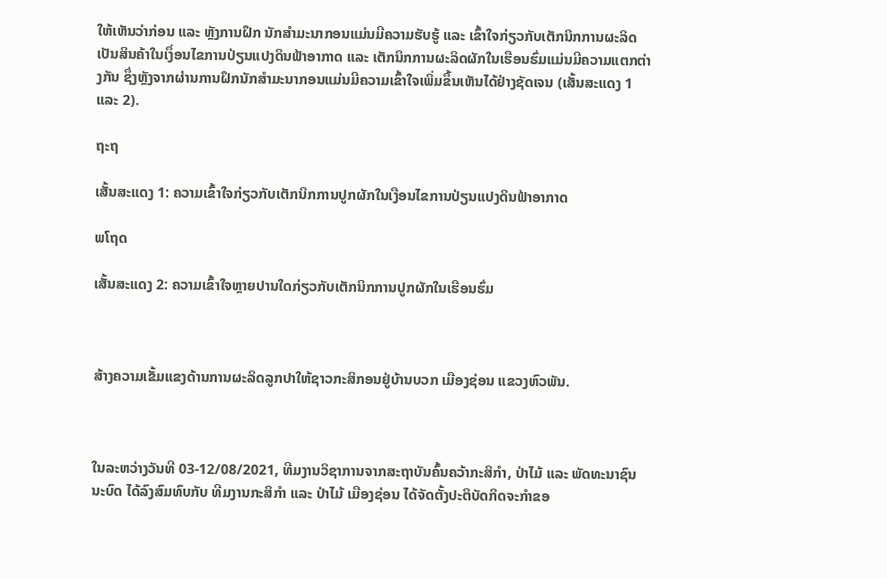ໃຫ້ເຫັນວ່າກ່ອນ ແລະ ຫຼັງການຝຶກ ນັກສໍາມະນາກອນແມ່ນມີຄວາມຮັບຮູ້ ແລະ ເຂົ້າໃຈກ່ຽວກັບເຕັກນິກການຜະລິດເປັນສິນຄ້າໃນເງຶ່ອນໄຂການປ່ຽນແປງດິນຟ້າອາກາດ ແລະ ເຕັກນິກການຜະລິດຜັກໃນເຮືອນຮົ່ມແມ່ນມີຄວາມແຕກຕ່າງກັນ ຊຶ່ງຫຼັງຈາກຜ່ານການຝຶກນັກສໍາມະນາກອນແມ່ນມີຄວາມເຂົ້າໃຈເພິ່ມຂຶ້ນເຫັນໄດ້ຢ່າງຊັດເຈນ (ເສັ້ນສະແດງ 1 ແລະ 2).

ຖະຖ

ເສັ້ນສະແດງ 1: ຄວາມເຂົ້າໃຈກ່ຽວກັບເຕັກນິກການປູກຜັກໃນເງືອນໄຂການປ່ຽນແປງດິນຟ້າອາກາດ

ພໂຖດ

ເສັ້ນສະແດງ 2: ຄວາມເຂົ້າໃຈຫຼາຍປານໃດກ່ຽວກັບເຕັກນິກການປູກຜັກໃນເຮືອນຮົ່ມ



ສ້າງຄວາມເຂັ້ມແຂງດ້ານການຜະລິດລູກປາໃຫ້ຊາວກະສິກອນຢູ່ບ້ານບວກ ເມືອງຊ່ອນ ແຂວງຫົວພັນ.



ໃນລະຫວ່າງວັນທີ 03-12/08/2021, ທີມງານວິຊາການຈາກສະຖາບັນຄົ້ນຄວ້າກະສິກຳ, ປ່າໄມ້ ແລະ ພັດທະນາຊົນນະບົດ ໄດ້ລົງສົມທົບກັບ ທີມງານກະສິກຳ ແລະ ປ່າໄມ້ ເມືອງຊ່ອນ ໄດ້ຈັດຕັ້ງປະຕິບັດກິດຈະກຳຂອ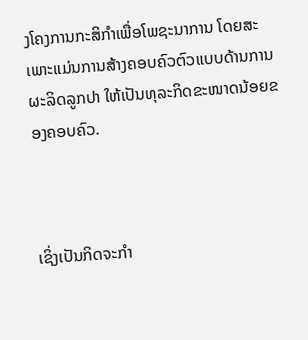ງໂຄງການກະສິກຳເພື່ອໂພຊະນາການ ໂດຍສະເພາະແມ່ນການສ້າງຄອບຄົວຕົວແບບດ້ານການຜະລິດລູກປາ ໃຫ້ເປັນທຸລະກິດຂະໜາດນ້ອຍຂອງຄອບຄົວ.



ເຊິ່ງເປັນກິດຈະກຳ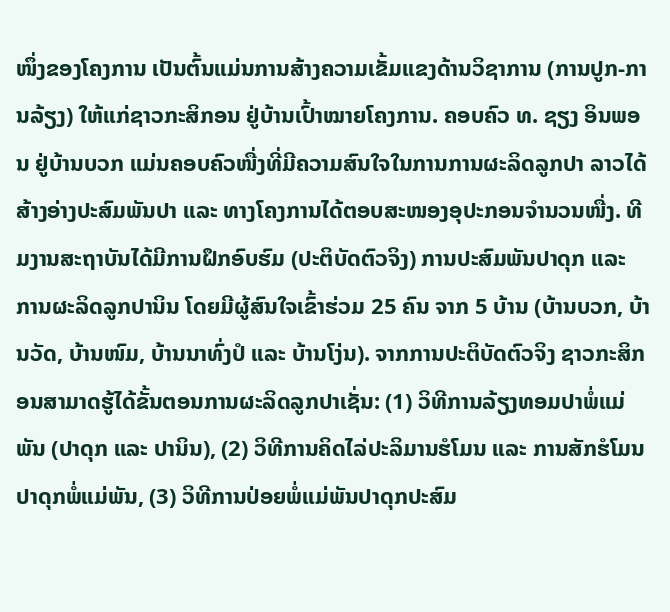ໜຶ່ງຂອງໂຄງການ ເປັນຕົ້ນແມ່ນການສ້າງຄວາມເຂັ້ມແຂງດ້ານວິຊາການ (ການປູກ-ການລ້ຽງ) ໃຫ້ແກ່ຊາວກະສິກອນ ຢູ່ບ້ານເປົ້າໝາຍໂຄງການ. ຄອບຄົວ ທ. ຊຽງ ອິນພອນ ຢູ່ບ້ານບວກ ແມ່ນຄອບຄົວໜື່ງທີ່ມີຄວາມສົນໃຈໃນການການຜະລິດລູກປາ ລາວໄດ້ສ້າງອ່າງປະສົມພັນປາ ແລະ ທາງໂຄງການໄດ້ຕອບສະໜອງອຸປະກອນຈຳນວນໜື່ງ. ທີມງານສະຖາບັນໄດ້ມີການຝຶກອົບຮົມ (ປະຕິບັດຕົວຈິງ) ການປະສົມພັນປາດຸກ ແລະ ການຜະລິດລູກປານິນ ໂດຍມີຜູ້ສົນໃຈເຂົ້າຮ່ວມ 25 ຄົນ ຈາກ 5 ບ້ານ (ບ້ານບວກ, ບ້ານວັດ, ບ້ານໜົມ, ບ້ານນາທົ່ງປໍ ແລະ ບ້ານໂງ່ນ). ຈາກການປະຕິບັດຕົວຈິງ ຊາວກະສິກອນສາມາດຮູ້ໄດ້ຂັ້ນຕອນການຜະລິດລູກປາເຊັ່ນ: (1) ວິທີການລ້ຽງທອມປາພໍ່ແມ່ພັນ (ປາດຸກ ແລະ ປານິນ), (2) ວິທີການຄິດໄລ່ປະລິມານຮໍໂມນ ແລະ ການສັກຮໍໂມນປາດຸກພໍ່ແມ່ພັນ, (3) ວິທີການປ່ອຍພໍ່ແມ່ພັນປາດຸກປະສົມ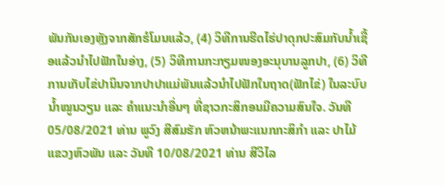ພັນກັນເອງຫຼັງຈາກສັກຮໍໂມນແລ້ວ, (4) ວິທີການຮີດໄຮ່ປາດຸກປະສົມກັບນ້ຳເຊື້ອແລ້ວນຳໄປຟັກໃນອ່າງ, (5) ວິທີການກະກຽມໜອງອະນຸບານລູກປາ, (6) ວິທີການເກັບໄຂ່ປານິນຈາກປາປາແມ່ພັນແລ້ວນຳໄປຟັກໃນຖາດ(ຟັກໄຂ່) ໃນລະບົບນ້ຳໝູນວຽນ ແລະ ຄຳແນະນຳອື່ນໆ ທີ່ຊາວກະສິກອນມີຄວາມສົນໃຈ. ວັນທີ 05/08/2021 ທ່ານ ພູວົງ ສີສົມຮັກ ຫົວຫນ້າພະແນກກະສິກຳ ແລະ ປາໄມ້ ແຂວງຫົວພັນ ແລະ ວັນທີ 10/08/2021 ທ່ານ ສີວິໄລ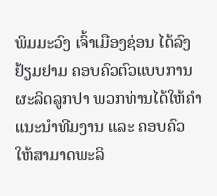ພິມມະວົງ ເຈົ້າເມືອງຊ່ອນ ໄດ້ລົງຢ້ຽມຢາມ ຄອບຄົວຕົວແບບການຜະລິດລູກປາ ພວກທ່ານໄດ້ໃຫ້ຄຳແນະນຳທີມງານ ແລະ ຄອບຄົວ ໃຫ້ສາມາດພະລິ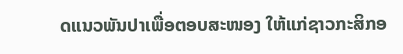ດແນວພັນປາເພື່ອຕອບສະໜອງ ໃຫ້ແກ່ຊາວກະສິກອ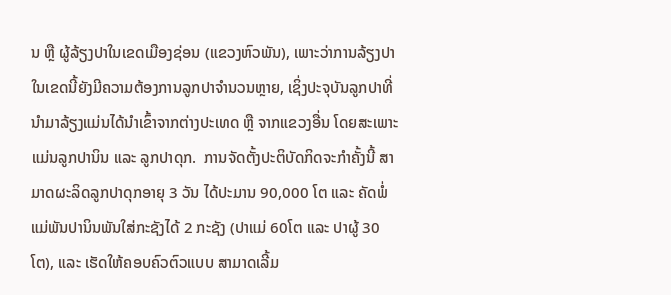ນ ຫຼື ຜູ້ລ້ຽງປາໃນເຂດເມືອງຊ່ອນ (ແຂວງຫົວພັນ), ເພາະວ່າການລ້ຽງປາໃນເຂດນີ້ຍັງມີຄວາມຕ້ອງການລູກປາຈຳນວນຫຼາຍ, ເຊິ່ງປະຈຸບັນລູກປາທີ່ນຳມາລ້ຽງແມ່ນໄດ້ນຳເຂົ້າຈາກຕ່າງປະເທດ ຫຼື ຈາກແຂວງອື່ນ ໂດຍສະເພາະແມ່ນລູກປານິນ ແລະ ລູກປາດຸກ.  ການຈັດຕັ້ງປະຕິບັດກິດຈະກຳຄັ້ງນີ້ ສາມາດຜະລິດລູກປາດຸກອາຍຸ 3 ວັນ ໄດ້ປະມານ 90,000 ໂຕ ແລະ ຄັດພໍ່ແມ່ພັນປານິນພັນໃສ່ກະຊັງໄດ້ 2 ກະຊັງ (ປາແມ່ 60ໂຕ ແລະ ປາຜູ້ 30 ໂຕ), ແລະ ເຮັດໃຫ້ຄອບຄົວຕົວແບບ ສາມາດເລີ້ມ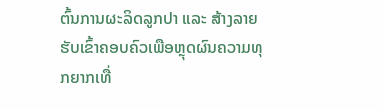ຕົ້ນການຜະລິດລູກປາ ແລະ ສ້າງລາຍຮັບເຂົ້າຄອບຄົວເພືອຫຼຸດຜົນຄວາມທຸກຍາກເທື່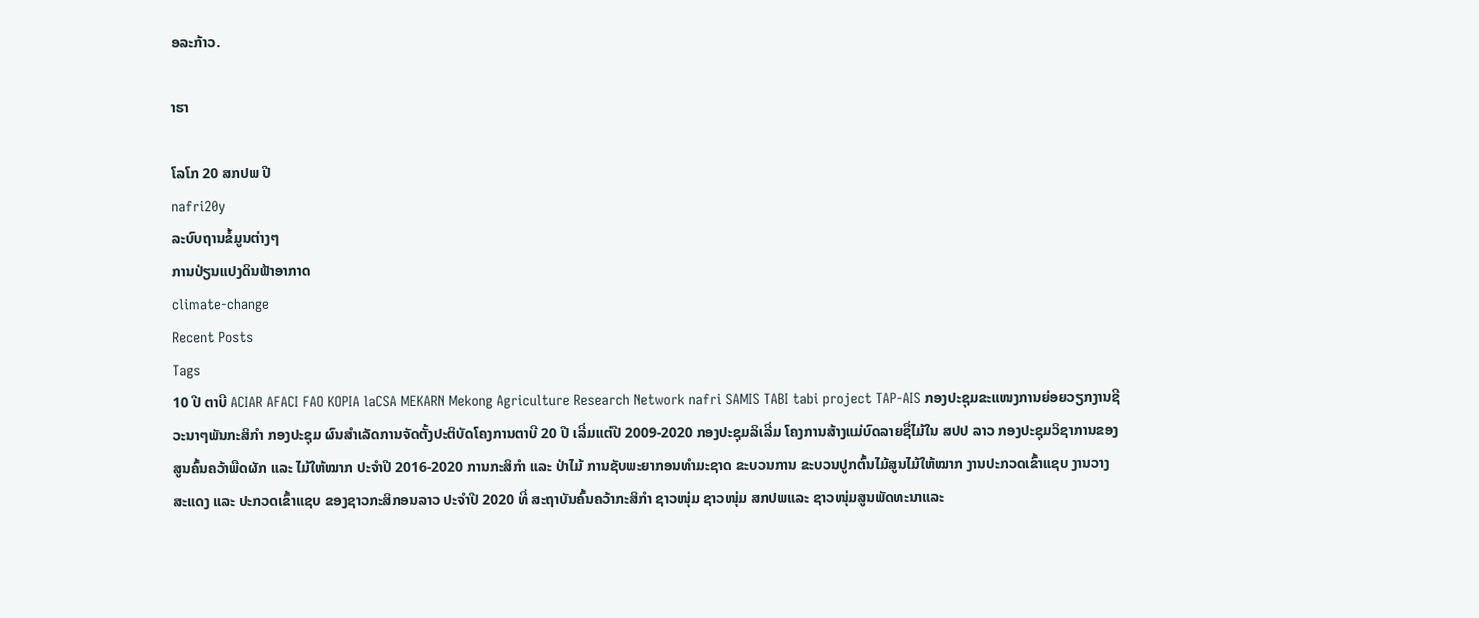ອລະກ້າວ.

າຮາ

ໂລໂກ 20 ສກປພ ປີ
nafri20y
ລະບົບຖານຂໍ້ມູນຕ່າງໆ
ການປ່ຽນແປງດິນຟ້າອາກາດ
climate-change
Recent Posts
Tags
10 ປີ ຕາບີ ACIAR AFACI FAO KOPIA laCSA MEKARN Mekong Agriculture Research Network nafri SAMIS TABI tabi project TAP-AIS ກອງປະຊຸມຂະແໜງການຍ່ອຍວຽກງານຊີວະນາໆພັນກະສິກຳ ກອງປະຊຸມ ຜົນສຳເລັດການຈັດຕັ້ງປະຕິບັດໂຄງການຕາບີ 20 ປີ ເລີ່ມແຕ່ປີ 2009-2020 ກອງປະຊຸມລິເລີ່ມ ໂຄງການສ້າງແມ່ບົດລາຍຊື່ໄມ້ໃນ ສປປ ລາວ ກອງປະຊຸມວິຊາການຂອງສູນຄົ້ນຄວ້າພືດຜັກ ແລະ ໄມ້ໃຫ້ໝາກ ປະຈໍາປີ 2016-2020 ການກະສິກຳ ແລະ ປ່າໄມ້ ການຊັບພະຍາກອນທຳມະຊາດ ຂະບວນການ ຂະບວນປູກຕົ້ນໄມ້ສູນໄມ້ໃຫ້ໝາກ ງານປະກວດເຂົ້າແຊບ ງານວາງສະແດງ ແລະ ປະກວດເຂົ້າແຊບ ຂອງຊາວກະສິກອນລາວ ປະຈໍາປີ 2020 ທີ່ ສະຖາບັນຄົ້ນຄວ້າກະສິກໍາ ຊາວໜຸ່ມ ຊາວໜຸ່ມ ສກປພແລະ ຊາວໜຸ່ມສູນພັດທະນາແລະ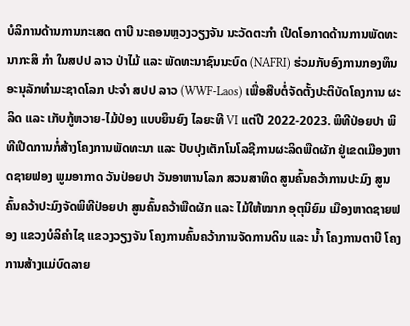ບໍລິການດ້ານການກະເສດ ຕາບີ ນະຄອນຫຼວງວຽງຈັນ ນະວັດຕະກຳ ເປີດໂອກາດດ້ານການພັດທະນາກະສິ ກຳ ໃນສປປ ລາວ ປ່າໄມ້ ແລະ ພັດທະນາຊົນນະບົດ (NAFRI) ຮ່ວມກັບອົງການກອງທຶນອະນຸລັກທຳມະຊາດໂລກ ປະຈຳ ສປປ ລາວ (WWF-Laos) ເພື່ອສືບຕໍ່ຈັດຕັ້ງປະຕິບັດໂຄງການ ຜະລິດ ແລະ ເກັບກູ້ຫວາຍ-ໄມ້ປ່ອງ ແບບຍຶນຍົງ ໄລຍະທີ VI ແຕ່ປີ 2022-2023. ພິທີປ່ອຍປາ ພິທີເປີດການກໍ່ສ້າງໂຄງການພັດທະນາ ແລະ ປັບປຸງເຕັກໂນໂລຊີການຜະລິດພືດຜັກ ຢູ່ເຂດເມືອງຫາດຊາຍຟອງ ພູມອາກາດ ວັນປ່ອຍປາ ວັນອາຫານໂລກ ສວນສາທິດ ສູນຄົ້ນຄວ້າການປະມົງ ສູນຄົ້ນຄວ້າປະມົງຈັດພິທີປ່ອຍປາ ສູນຄົ້ນຄວ້າພືດຜັກ ແລະ ໄມ້ໃຫ້ໝາກ ອຸຕຸນິຍົມ ເມືອງຫາດຊາຍຟອງ ແຂວງບໍລິຄຳໄຊ ແຂວງວຽງຈັນ ໂຄງການຄົ້ນຄວ້າການຈັດການດິນ ແລະ ນ້ຳ ໂຄງການຕາບີ ໂຄງການສ້າງແມ່ບົດລາຍ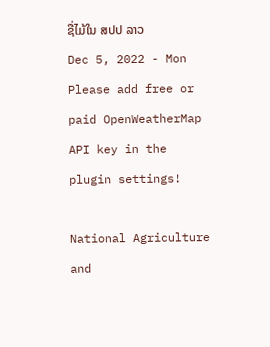ຊື່ໄມ້ໃນ ສປປ ລາວ
Dec 5, 2022 - Mon
Please add free or paid OpenWeatherMap API key in the plugin settings!

National Agriculture and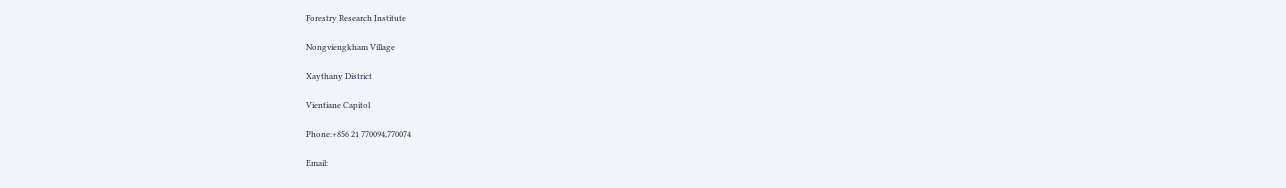Forestry Research Institute

Nongviengkham Village

Xaythany District

Vientiane Capitol

Phone:+856 21 770094,770074

Email: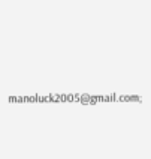manoluck2005@gmail.com;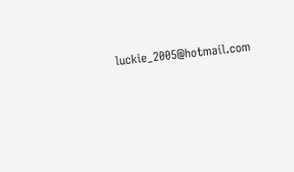luckie_2005@hotmail.com